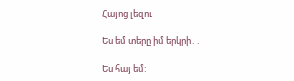Հայոց լեզու

Ես եմ տերը իմ երկրի․․

Ես հայ եմ: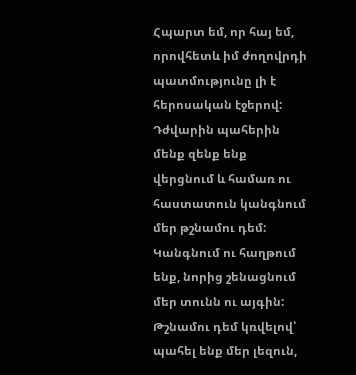Հպարտ եմ, որ հայ եմ, որովհետև իմ ժողովրդի պատմությունը լի է հերոսական էջերով: Դժվարին պահերին մենք զենք ենք վերցնում և համառ ու հաստատուն կանգնում մեր թշնամու դեմ:  Կանգնում ու հաղթում ենք, նորից շենացնում մեր տունն ու այգին: Թշնամու դեմ կռվելով՝ պահել ենք մեր լեզուն,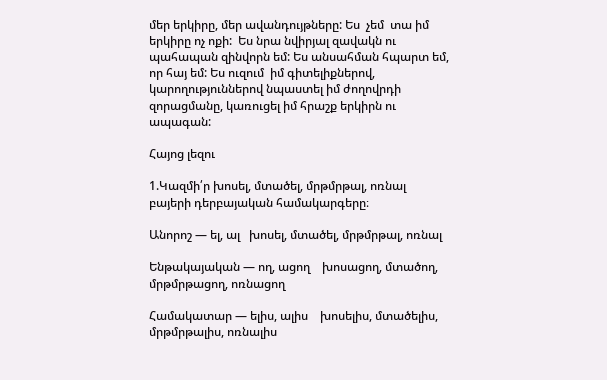մեր երկիրը, մեր ավանդույթները: Ես  չեմ  տա իմ երկիրը ոչ ոքի:  Ես նրա նվիրյալ զավակն ու պահապան զինվորն եմ: Ես անսահման հպարտ եմ, որ հայ եմ: Ես ուզում  իմ գիտելիքներով, կարողություններով նպաստել իմ ժողովրդի զորացմանը, կառուցել իմ հրաշք երկիրն ու ապագան:

Հայոց լեզու

1.Կազմի՛ր խոսել, մտածել, մրթմրթալ, ոռնալ բայերի դերբայական համակարգերը։

Անորոշ — ել, ալ   խոսել, մտածել, մրթմրթալ, ոռնալ

Ենթակայական — ող, ացող    խոսացող, մտածող, մրթմրթացող, ոռնացող

Համակատար — ելիս, ալիս    խոսելիս, մտածելիս, մրթմրթալիս, ոռնալիս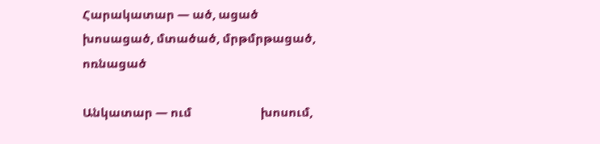Հարակատար — ած, ացած     խոսացած, մտածած, մրթմրթացած, ոռնացած

Անկատար — ում                       խոսում,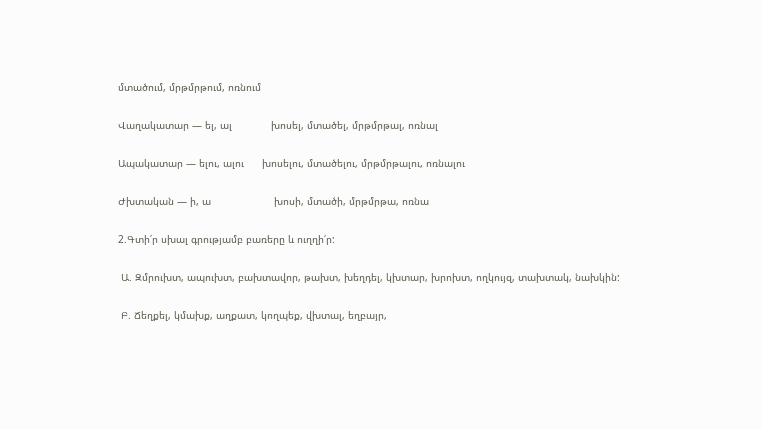մտածում, մրթմրթում, ոռնում

Վաղակատար — ել, ալ             խոսել, մտածել, մրթմրթալ, ոռնալ

Ապակատար — ելու, ալու      խոսելու, մտածելու, մրթմրթալու, ոռնալու

Ժխտական — ի, ա                     խոսի, մտածի, մրթմրթա, ոռնա

2.Գտի՛ր սխալ գրությամբ բառերը և ուղղի՛ր:

 Ա. Զմրուխտ, ապուխտ, բախտավոր, թախտ, խեղդել, կխտար, խրոխտ, ողկույզ, տախտակ, նախկին:

 Բ. Ճեղքել, կմախք, աղքատ, կողպեք, վխտալ, եղբայր,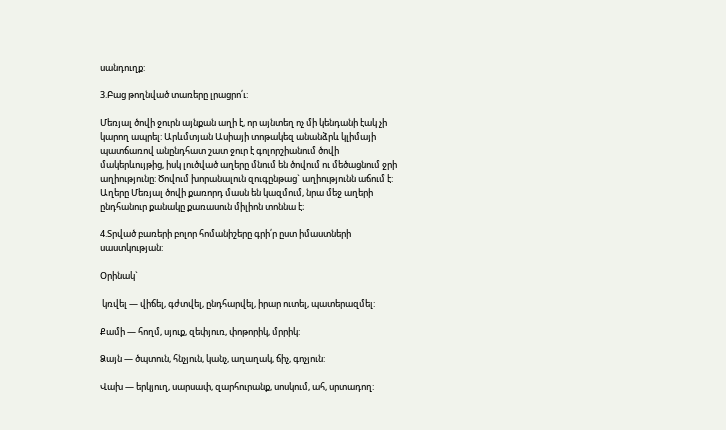սանդուղք:

3.Բաց թողնված տառերը լրացրո՛ւ:

Մեռյալ ծովի ջուրն այնքան աղի է, որ այնտեղ ոչ մի կենդանի էակ չի կարող ապրել: Արևմտյան Ասիայի տոթակեզ անանձրև կլիմայի պատճառով անընդհատ շատ ջուր է գոլորշիանում ծովի մակերևույթից, իսկ լուծված աղերը մնում են ծովում ու մեծացնում ջրի աղիությունը: Ծովում խորանալուն զուգընթաց` աղիությունն աճում է: Աղերը Մեռյալ ծովի քառորդ մասն են կազմում, նրա մեջ աղերի ընդհանուր քանակը քառասուն միլիոն տոննա է։

4.Տրված բառերի բոլոր հոմանիշերը գրի՛ր ըստ իմաստների սաստկության:

Օրինակ`

 կռվել — վիճել, գժտվել, ընդհարվել, իրար ուտել, պատերազմել:

Քամի — հողմ, սյուք, զեփյուռ, փոթորիկ, մրրիկ:

Ձայն — ծպտուն, հնչյուն, կանչ, աղաղակ, ճիչ, գոչյուն:

Վախ — երկյուղ, սարսափ, զարհուրանք, սոսկում, ահ, սրտադող: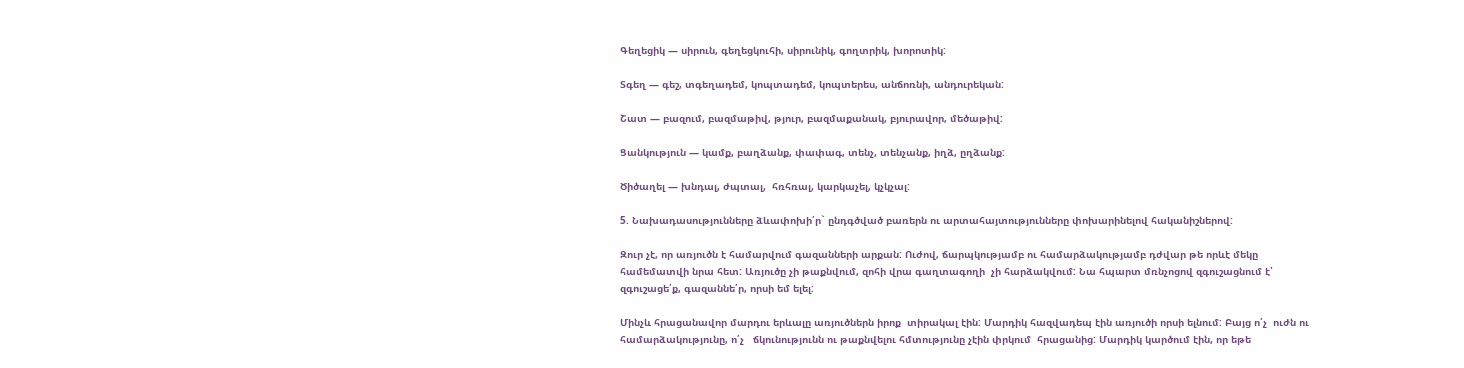Գեղեցիկ — սիրուն, գեղեցկուհի, սիրունիկ, գողտրիկ, խորոտիկ:

Տգեղ — գեշ, տգեղադեմ, կոպտադեմ, կոպտերես, անճոռնի, անդուրեկան:

Շատ — բազում, բազմաթիվ, թյուր, բազմաքանակ, բյուրավոր, մեծաթիվ:

Ցանկություն — կամք, բաղձանք, փափագ, տենչ, տենչանք, իղձ, ըղձանք:

Ծիծաղել — խնդալ, ժպտալ,  հռհռալ, կարկաչել, կչկչալ:

5. Նախադասությունները ձևափոխի՛ր` ընդգծված բառերն ու արտահայտությունները փոխարինելով հականիշներով:

Զուր չէ, որ առյուծն է համարվում գազանների արքան: Ուժով, ճարպկությամբ ու համարձակությամբ դժվար թե որևէ մեկը համեմատվի նրա հետ: Առյուծը չի թաքնվում, զոհի վրա գաղտագողի  չի հարձակվում: Նա հպարտ մռնչոցով զգուշացնում է՝ զգուշացե՛ք, գազաննե՛ր, որսի եմ ելել:

Մինչև հրացանավոր մարդու երևալը առյուծներն իրոք  տիրակալ էին: Մարդիկ հազվադեպ էին առյուծի որսի ելնում: Բայց ո՛չ  ուժն ու համարձակությունը, ո՛չ   ճկունությունն ու թաքնվելու հմտությունը չէին փրկում  հրացանից: Մարդիկ կարծում էին, որ եթե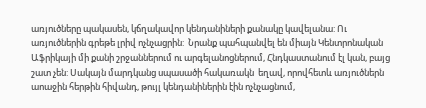առյուծները պակասեն, կճղակավոր կենդանիների քանակը կավելանա: Ու առյուծներին գրեթե լրիվ ոչնչացրին:  Նրանք պահպանվել են միայն Կենտրոնական Աֆրիկայի մի քանի շրջաններում ու արգելանոցներում, Հնդկաստանում էլ կան, բայց շատ չեն: Սակայն մարդկանց սպասածի հակառակն  եղավ, որովհետև առյուծներն աոաջին հերթին հիվանդ, թույլ կենդանիներին էին ոչնչացնում,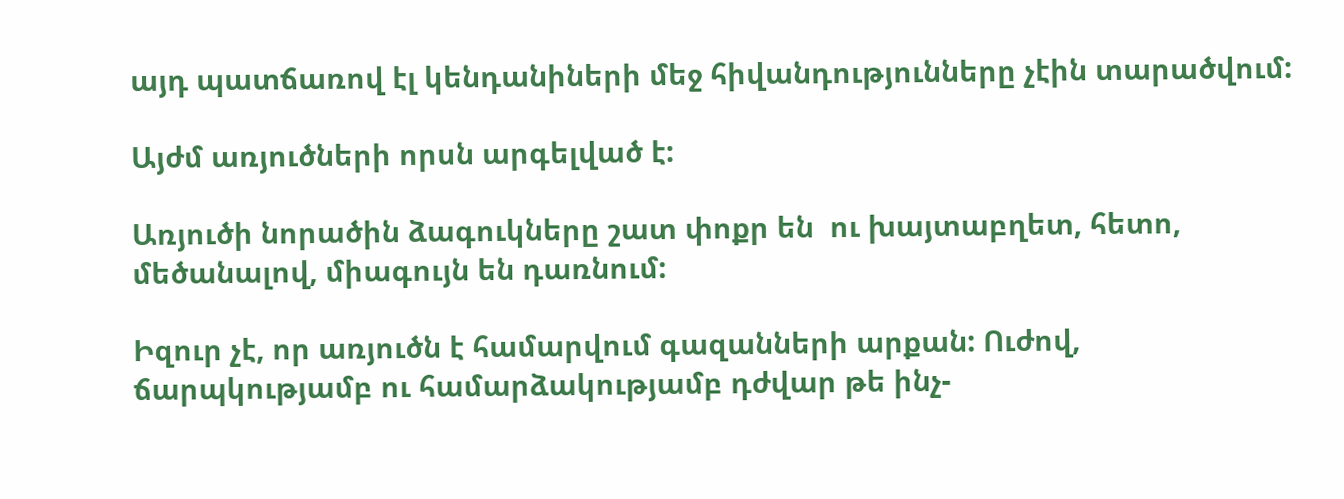այդ պատճառով էլ կենդանիների մեջ հիվանդությունները չէին տարածվում:

Այժմ առյուծների որսն արգելված է:

Առյուծի նորածին ձագուկները շատ փոքր են  ու խայտաբղետ, հետո, մեծանալով, միագույն են դառնում:

Իզուր չէ, որ առյուծն է համարվում գազանների արքան: Ուժով, ճարպկությամբ ու համարձակությամբ դժվար թե ինչ-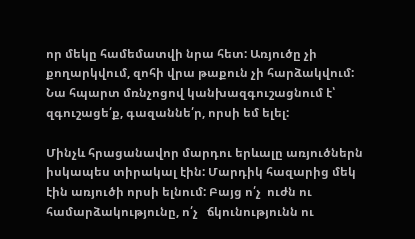որ մեկը համեմատվի նրա հետ: Առյուծը չի քողարկվում, զոհի վրա թաքուն չի հարձակվում: Նա հպարտ մռնչոցով կանխազգուշացնում է՝ զգուշացե՛ք, գազաննե՛ր, որսի եմ ելել:

Մինչև հրացանավոր մարդու երևալը առյուծներն իսկապես տիրակալ էին: Մարդիկ հազարից մեկ էին առյուծի որսի ելնում: Բայց ո՛չ  ուժն ու համարձակությունը, ո՛չ   ճկունությունն ու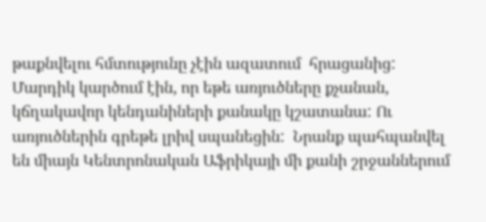թաքնվելու հմտությունը չէին ազատում  հրացանից: Մարդիկ կարծում էին, որ եթե առյուծները քչանան, կճղակավոր կենդանիների քանակը կշատանա: Ու առյուծներին գրեթե լրիվ սպանեցին:  Նրանք պահպանվել են միայն Կենտրոնական Աֆրիկայի մի քանի շրջաններում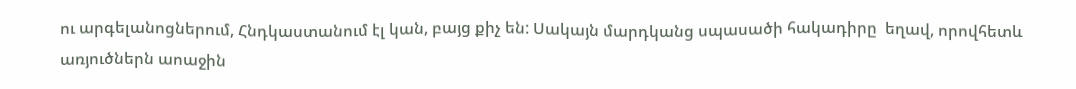ու արգելանոցներում, Հնդկաստանում էլ կան, բայց քիչ են: Սակայն մարդկանց սպասածի հակադիրը  եղավ, որովհետև առյուծներն աոաջին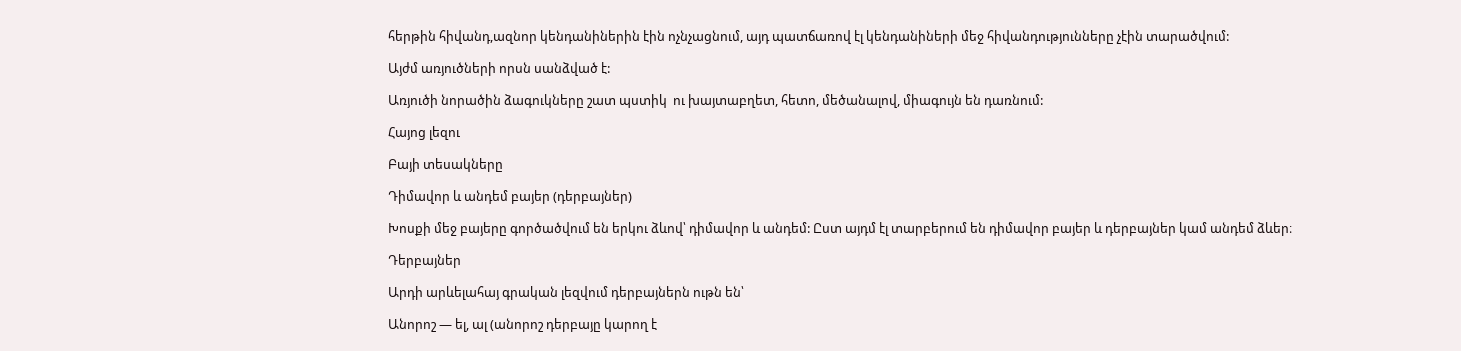հերթին հիվանդ,ազնոր կենդանիներին էին ոչնչացնում, այդ պատճառով էլ կենդանիների մեջ հիվանդությունները չէին տարածվում:

Այժմ առյուծների որսն սանձված է:

Առյուծի նորածին ձագուկները շատ պստիկ  ու խայտաբղետ, հետո, մեծանալով, միագույն են դառնում:

Հայոց լեզու

Բայի տեսակները

Դիմավոր և անդեմ բայեր (դերբայներ)

Խոսքի մեջ բայերը գործածվում են երկու ձևով՝ դիմավոր և անդեմ: Ըստ այդմ էլ տարբերում են դիմավոր բայեր և դերբայներ կամ անդեմ ձևեր։

Դերբայներ

Արդի արևելահայ գրական լեզվում դերբայներն ութն են՝

Անորոշ — ել, ալ (անորոշ դերբայը կարող է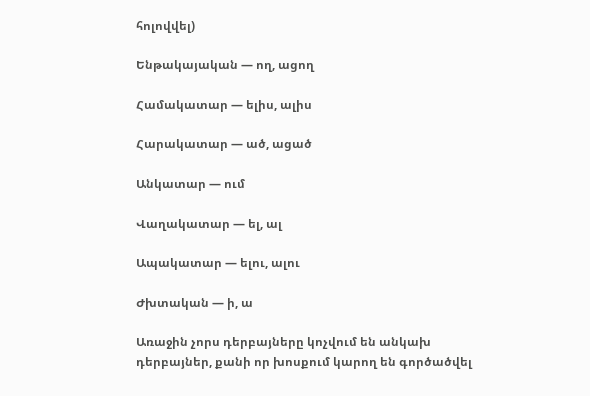հոլովվել)

Ենթակայական — ող, ացող

Համակատար — ելիս, ալիս

Հարակատար — ած, ացած

Անկատար — ում

Վաղակատար — ել, ալ

Ապակատար — ելու, ալու

Ժխտական — ի, ա

Առաջին չորս դերբայները կոչվում են անկախ դերբայներ, քանի որ խոսքում կարող են գործածվել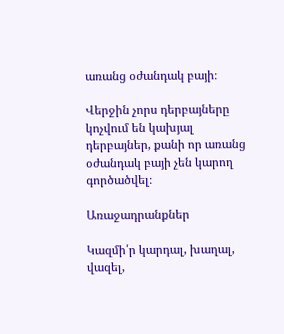առանց օժանդակ բայի։

Վերջին չորս դերբայները կոչվում են կախյալ դերբայներ, քանի որ առանց օժանդակ բայի չեն կարող գործածվել։

Առաջադրանքներ

Կազմի՛ր կարդալ, խաղալ, վազել,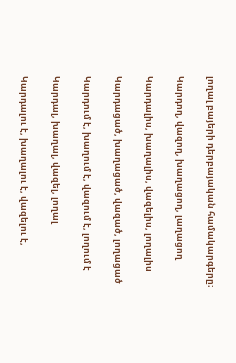լողալ բայերի դերբայական համակարգերը։

Կարդող, վազող, խաղացող, լաղացող

Կարդալիս, խաղալիս, վազելիս, լողալիս

Կարդացած, խաղացած, վազած, լողացած

Կարդում է, խաղում է, վազում է, լողում է

Կարդալ, խաղալ, վազել, լողալ

Կարդալու է, խաղալու է, վազելու է,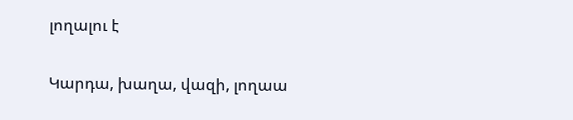լողալու է

Կարդա, խաղա, վազի, լողաա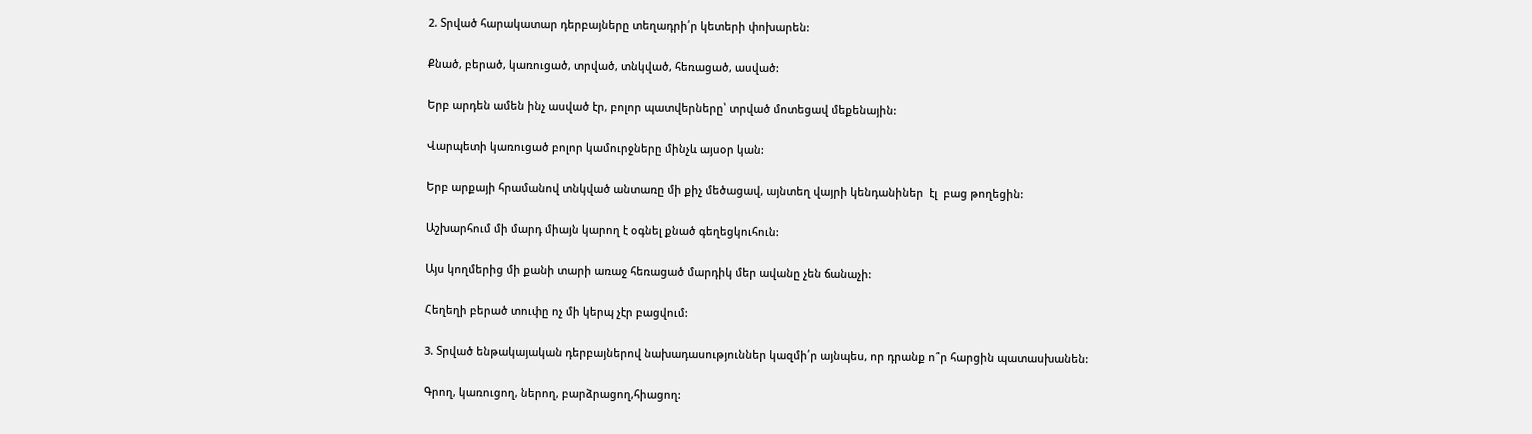2. Տրված հարակատար դերբայները տեղադրի՛ր կետերի փոխարեն:

Քնած, բերած, կառուցած, տրված, տնկված, հեռացած, ասված:

Երբ արդեն ամեն ինչ ասված էր, բոլոր պատվերները՝ տրված մոտեցավ մեքենային:

Վարպետի կառուցած բոլոր կամուրջները մինչև այսօր կան:

Երբ արքայի հրամանով տնկված անտառը մի քիչ մեծացավ, այնտեղ վայրի կենդանիներ  էլ  բաց թողեցին:

Աշխարհում մի մարդ միայն կարող է օգնել քնած գեղեցկուհուն:

Այս կողմերից մի քանի տարի առաջ հեռացած մարդիկ մեր ավանը չեն ճանաչի:

Հեղեղի բերած տուփը ոչ մի կերպ չէր բացվում:

3. Տրված ենթակայական դերբայներով նախադասություններ կազմի՛ր այնպես, որ դրանք ո՞ր հարցին պատասխանեն:

Գրող, կառուցող, ներող, բարձրացող,հիացող: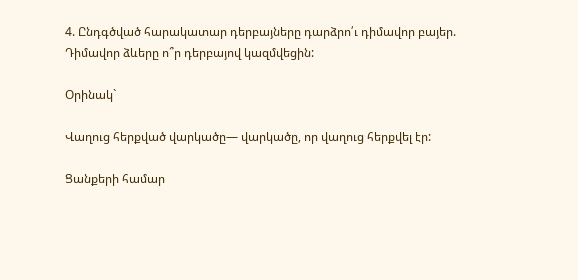4. Ընդգծված հարակատար դերբայները դարձրո՛ւ դիմավոր բայեր. Դիմավոր ձևերը ո՞ր դերբայով կազմվեցին:

Օրինակ`

Վաղուց հերքված վարկածը— վարկածը, որ վաղուց հերքվել էր:

Ցանքերի համար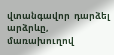վտանգավոր  դարձել արձրևը, մառախուղով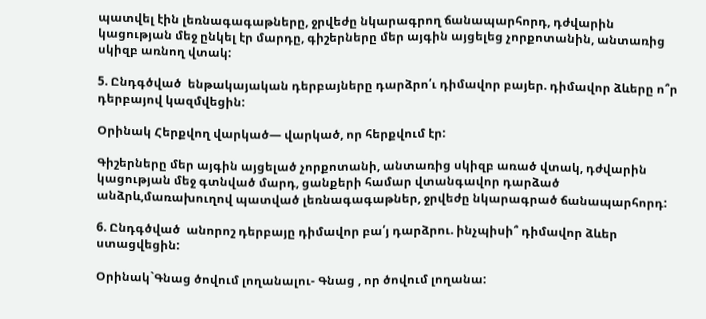պատվել էին լեռնագագաթները, ջրվեժը նկարագրող ճանապարհորդ, դժվարին կացության մեջ ընկել էր մարդը, գիշերները մեր այգին այցելեց չորքոտանին, անտառից սկիզբ առնող վտակ:

5. Ընդգծված  ենթակայական դերբայները դարձրո՛ւ դիմավոր բայեր. դիմավոր ձևերը ո՞ր դերբայով կազմվեցին:

Օրինակ Հերքվող վարկած— վարկած, որ հերքվում էր:

Գիշերները մեր այգին այցելած չորքոտանի, անտառից սկիզբ առած վտակ, դժվարին կացության մեջ գտնված մարդ, ցանքերի համար վտանգավոր դարձած անձրև,մառախուղով պատված լեռնագագաթներ, ջրվեժը նկարագրած ճանապարհորդ:

6. Ընդգծված  անորոշ դերբայը դիմավոր բա՛յ դարձրու. ինչպիսի՞ դիմավոր ձևեր ստացվեցին:

Օրինակ`Գնաց ծովում լողանալու- Գնաց , որ ծովում լողանա: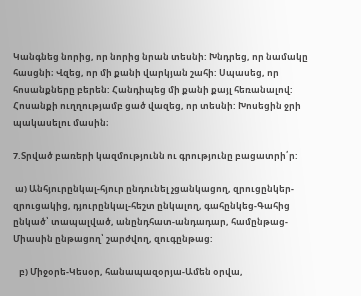Կանգնեց նորից, որ նորից նրան տեսնի: Խնդրեց, որ նամակը հասցնի։ Վզեց, որ մի քանի վարկյան շահի: Սպասեց, որ հոսանքները բերեն: Հանդիպեց մի քանի քայլ հեռանալով: Հոսանքի ուղղությամբ ցած վազեց, որ տեսնի: Խոսեցին ջրի պակասելու մասին։

7.Տրված բառերի կազմությունն ու գրությունը բացատրի՛ր:

 ա) Անհյուրընկալ-հյուր ընդունել չցանկացող, զրուցընկեր-զրուցակից, դյուրընկալ-հեշտ ընկալող, գահընկեց-Գահից ընկած՝ տապալված, անընդհատ-անդադար, համընթաց-Միասին ընթացող՝ շարժվող, զուգընթաց:

   բ) Միջօրե-Կեսօր, հանապազօրյա-Ամեն օրվա,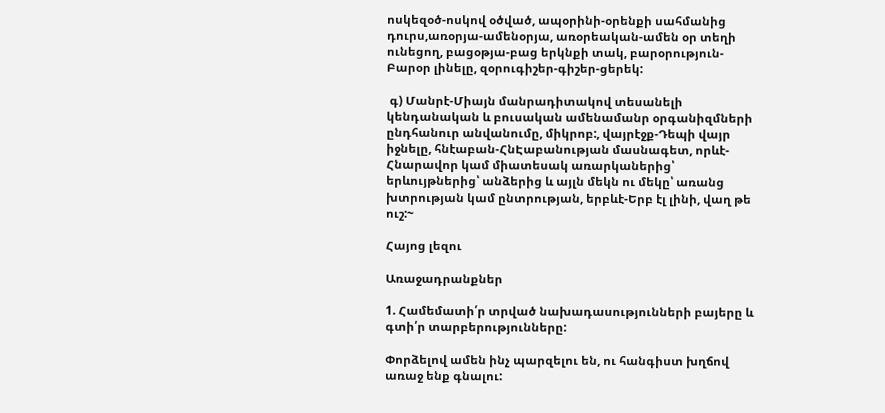ոսկեզօծ-ոսկով օծված, ապօրինի-օրենքի սահմանից դուրս,առօրյա-ամենօրյա, առօրեական-ամեն օր տեղի ունեցող, բացօթյա-բաց երկնքի տակ, բարօրություն-Բարօր լինելը, զօրուգիշեր-գիշեր-ցերեկ:

 գ) Մանրէ-Միայն մանրադիտակով տեսանելի կենդանական և բուսական ամենամանր օրգանիզմների ընդհանուր անվանումը, միկրոբ:, վայրէջք-Դեպի վայր իջնելը, հնէաբան-ՀնԷաբանության մասնագետ, որևէ-Հնարավոր կամ միատեսակ առարկաներից՝ երևույթներից՝ անձերից և այլն մեկն ու մեկը՝ առանց խտրության կամ ընտրության, երբևէ-Երբ էլ լինի, վաղ թե ուշ:~

Հայոց լեզու

Առաջադրանքներ

1. Համեմատի՛ր տրված նախադասությունների բայերը և գտի՛ր տարբերությունները:

Փորձելով ամեն ինչ պարզելու են, ու հանգիստ խղճով առաջ ենք գնալու: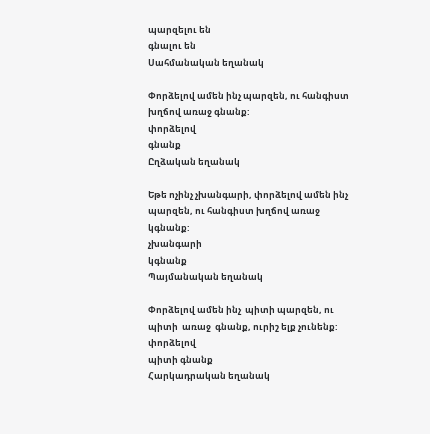պարզելու են
գնալու են
Սահմանական եղանակ

Փորձելով ամեն ինչ պարզեն, ու հանգիստ խղճով առաջ գնանք:
փորձելով
գնանք
Ըղձական եղանակ

Եթե ոչինչ չխանգարի, փորձելով ամեն ինչ պարզեն, ու հանգիստ խղճով առաջ  կգնանք:
չխանգարի
կգնանք
Պայմանական եղանակ

Փորձելով ամեն ինչ  պիտի պարզեն, ու պիտի  առաջ  գնանք, ուրիշ ելք չունենք:
փորձելով
պիտի գնանք
Հարկադրական եղանակ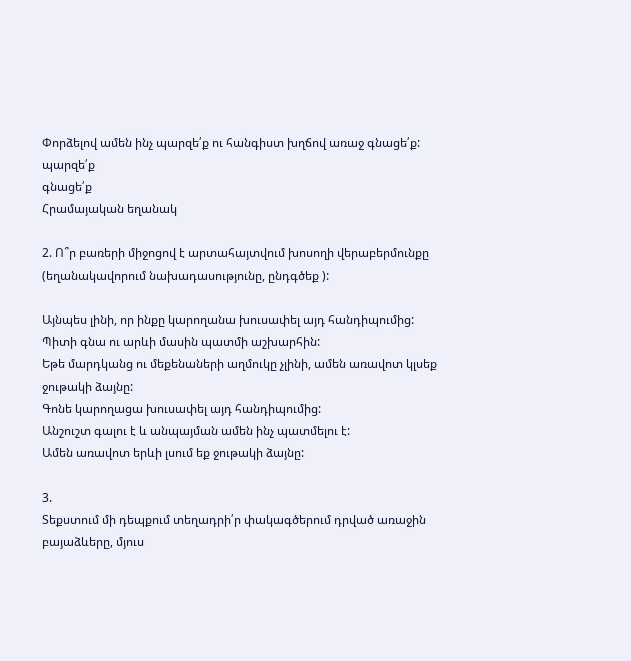Փորձելով ամեն ինչ պարզե՛ք ու հանգիստ խղճով առաջ գնացե՛ք:
պարզե՛ք
գնացե՛ք
Հրամայական եղանակ

2. Ո՞ր բառերի միջոցով է արտահայտվում խոսողի վերաբերմունքը (եղանակավորում նախադասությունը, ընդգծեք ):

Այնպես լինի, որ ինքը կարողանա խուսափել այդ հանդիպումից:
Պիտի գնա ու արևի մասին պատմի աշխարհին:
Եթե մարդկանց ու մեքենաների աղմուկը չլինի, ամեն առավոտ կլսեք ջութակի ձայնը:
Գոնե կարողացա խուսափել այդ հանդիպումից:
Անշուշտ գալու է և անպայման ամեն ինչ պատմելու է:
Ամեն առավոտ երևի լսում եք ջութակի ձայնը:

3.
Տեքստում մի դեպքում տեղադրի՛ր փակագծերում դրված առաջին բայաձևերը, մյուս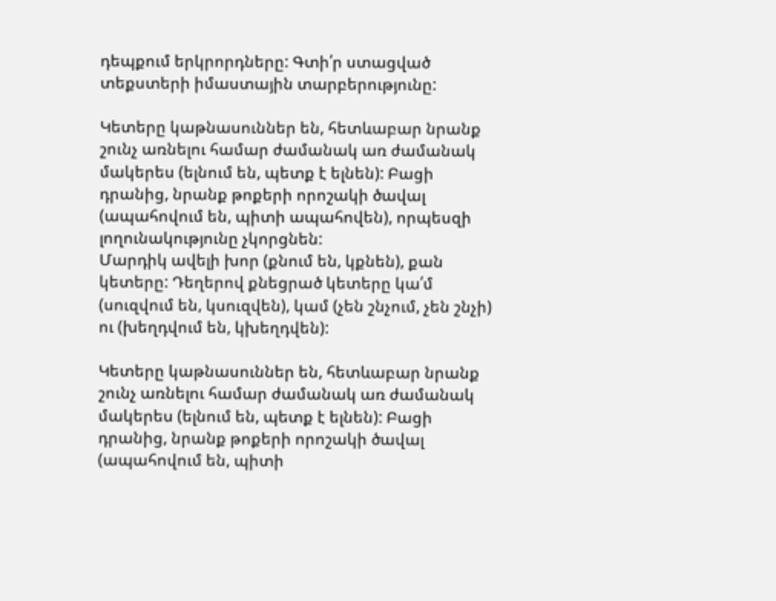դեպքում երկրորդները: Գտի՛ր ստացված տեքստերի իմաստային տարբերությունը:

Կետերը կաթնասուններ են, հետևաբար նրանք շունչ առնելու համար ժամանակ առ ժամանակ մակերես (ելնում են, պետք է ելնեն): Բացի դրանից, նրանք թոքերի որոշակի ծավալ (ապահովում են, պիտի ապահովեն), որպեսզի լողունակությունը չկորցնեն:
Մարդիկ ավելի խոր (քնում են, կքնեն), քան կետերը: Դեղերով քնեցրած կետերը կա՛մ (սուզվում են, կսուզվեն), կամ (չեն շնչում, չեն շնչի) ու (խեղդվում են, կխեղդվեն):

Կետերը կաթնասուններ են, հետևաբար նրանք շունչ առնելու համար ժամանակ առ ժամանակ մակերես (ելնում են, պետք է ելնեն): Բացի դրանից, նրանք թոքերի որոշակի ծավալ (ապահովում են, պիտի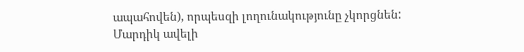ապահովեն), որպեսզի լողունակությունը չկորցնեն:
Մարդիկ ավելի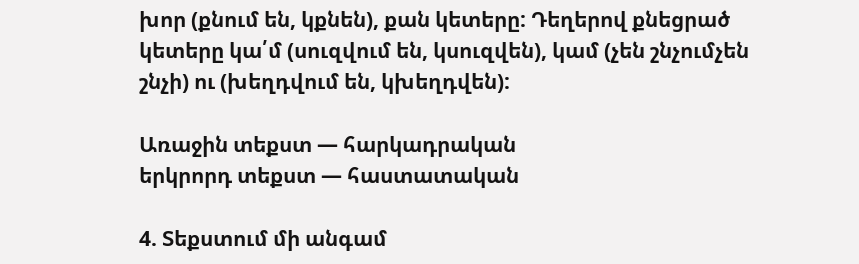խոր (քնում են, կքնեն), քան կետերը: Դեղերով քնեցրած կետերը կա՛մ (սուզվում են, կսուզվեն), կամ (չեն շնչումչեն շնչի) ու (խեղդվում են, կխեղդվեն):

Առաջին տեքստ — հարկադրական
երկրորդ տեքստ — հաստատական

4. Տեքստում մի անգամ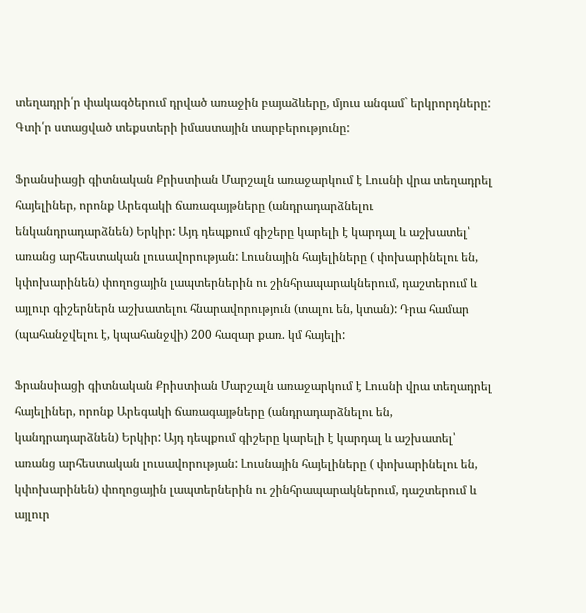տեղադրի՛ր փակագծերում դրված առաջին բայաձևերը, մյուս անգամ` երկրորդները: Գտի՛ր ստացված տեքստերի իմաստային տարբերությունը:

Ֆրանսիացի գիտնական Քրիստիան Մարշալն առաջարկում է Լուսնի վրա տեղադրել հայելիներ, որոնք Արեգակի ճառագայթները (անդրադարձնելու ենկանդրադարձնեն) Երկիր: Այդ դեպքում գիշերը կարելի է կարդալ և աշխատել՝ առանց արհեստական լուսավորության: Լուսնային հայելիները ( փոխարինելու են, կփոխարինեն) փողոցային լապտերներին ու շինհրապարակներում, դաշտերում և այլուր գիշերներն աշխատելու հնարավորություն (տալու են, կտան): Դրա համար (պահանջվելու է, կպահանջվի) 200 հազար քառ. կմ հայելի:

Ֆրանսիացի գիտնական Քրիստիան Մարշալն առաջարկում է Լուսնի վրա տեղադրել հայելիներ, որոնք Արեգակի ճառագայթները (անդրադարձնելու են, կանդրադարձնեն) Երկիր: Այդ դեպքում գիշերը կարելի է կարդալ և աշխատել՝ առանց արհեստական լուսավորության: Լուսնային հայելիները ( փոխարինելու են, կփոխարինեն) փողոցային լապտերներին ու շինհրապարակներում, դաշտերում և այլուր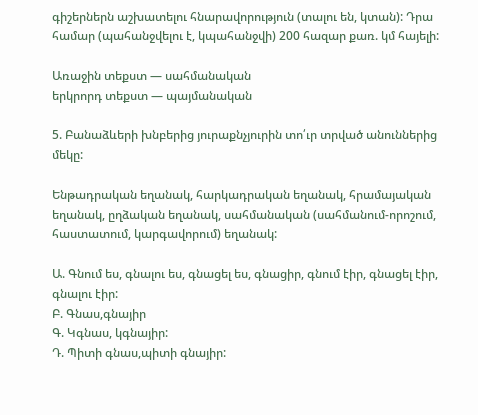գիշերներն աշխատելու հնարավորություն (տալու են, կտան): Դրա համար (պահանջվելու է, կպահանջվի) 200 հազար քառ. կմ հայելի:

Առաջին տեքստ — սահմանական
երկրորդ տեքստ — պայմանական

5. Բանաձևերի խնբերից յուրաքնչյուրին տո՛ւր տրված անուններից մեկը:

Ենթադրական եղանակ, հարկադրական եղանակ, հրամայական եղանակ, ըղձական եղանակ, սահմանական (սահմանում-որոշում, հաստատում, կարգավորում) եղանակ:

Ա. Գնում ես, գնալու ես, գնացել ես, գնացիր, գնում էիր, գնացել էիր, գնալու էիր:
Բ. Գնաս,գնայիր
Գ. Կգնաս, կգնայիր:
Դ. Պիտի գնաս,պիտի գնայիր: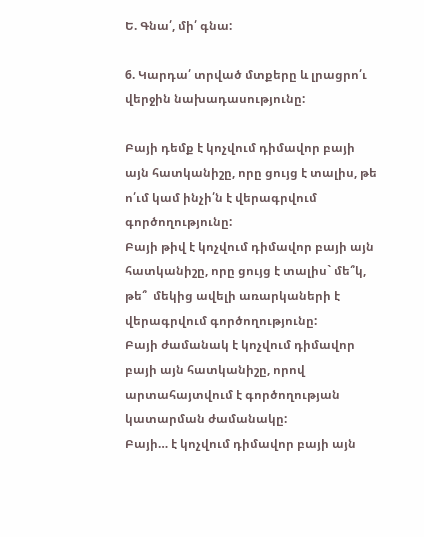Ե. Գնա՛, մի՛ գնա:

6. Կարդա՛ տրված մտքերը և լրացրո՛ւ վերջին նախադասությունը:

Բայի դեմք է կոչվում դիմավոր բայի այն հատկանիշը, որը ցույց է տալիս, թե ո՛ւմ կամ ինչի՛ն է վերագրվում գործողությունը:
Բայի թիվ է կոչվում դիմավոր բայի այն հատկանիշը, որը ցույց է տալիս` մե՞կ, թե՞  մեկից ավելի առարկաների է վերագրվում գործողությունը:
Բայի ժամանակ է կոչվում դիմավոր բայի այն հատկանիշը, որով արտահայտվում է գործողության կատարման ժամանակը:
Բայի… է կոչվում դիմավոր բայի այն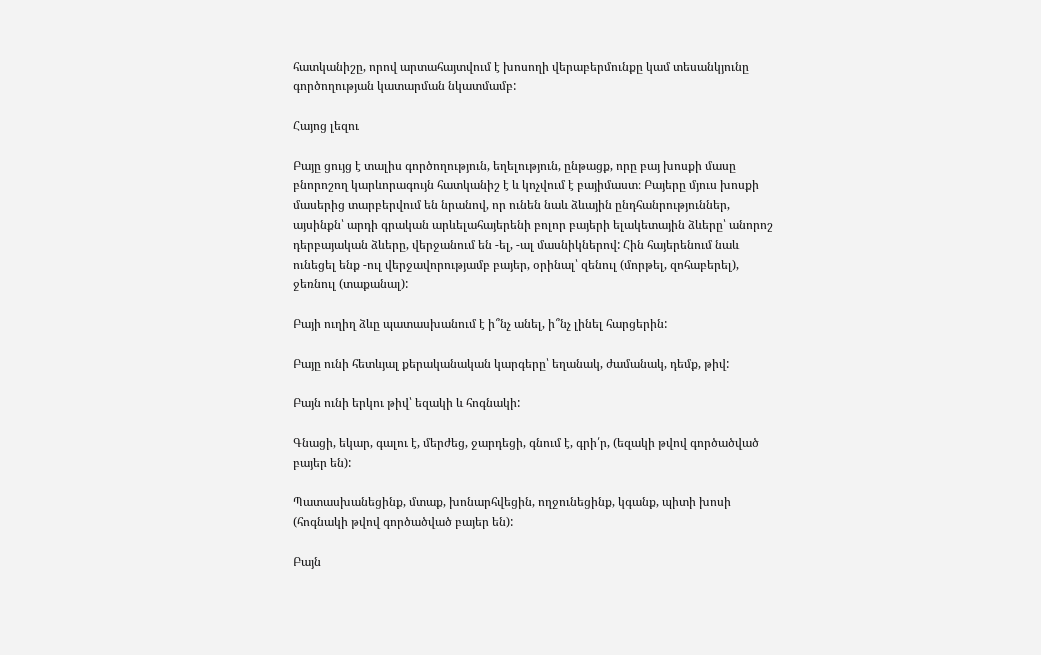հատկանիշը, որով արտահայտվում է խոսողի վերաբերմունքը կամ տեսանկյունը գործողության կատարման նկատմամբ:

Հայոց լեզու

Բայը ցույց է տալիս գործողություն, եղելություն, ընթացք, որը բայ խոսքի մասը բնորոշող կարևորագույն հատկանիշ է և կոչվում է բայիմաստ։ Բայերը մյուս խոսքի մասերից տարբերվում են նրանով, որ ունեն նաև ձևային ընդհանրություններ, այսինքն՝ արդի գրական արևելահայերենի բոլոր բայերի ելակետային ձևերը՝ անորոշ դերբայական ձևերը, վերջանում են -ել, -ալ մասնիկներով: Հին հայերենում նաև ունեցել ենք -ուլ վերջավորությամբ բայեր, օրինալ՝ զենուլ (մորթել, զոհաբերել), ջեռնուլ (տաքանալ):

Բայի ուղիղ ձևը պատասխանում է ի՞նչ անել, ի՞նչ լինել հարցերին:

Բայը ունի հետևյալ քերականական կարգերը՝ եղանակ, ժամանակ, դեմք, թիվ:

Բայն ունի երկու թիվ՝ եզակի և հոգնակի:

Գնացի, եկար, գալու է, մերժեց, ջարդեցի, գնում է, գրի՛ր, (եզակի թվով գործածված բայեր են):

Պատասխանեցինք, մտաք, խոնարհվեցին, ողջունեցինք, կգանք, պիտի խոսի (հոգնակի թվով գործածված բայեր են):

Բայն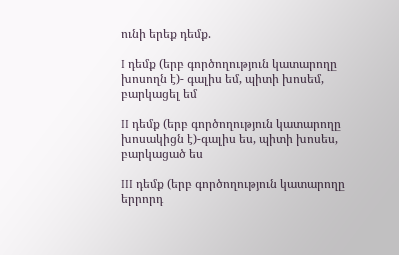ունի երեք դեմք.

I դեմք (երբ գործողություն կատարողը խոսողն է)- գալիս եմ, պիտի խոսեմ, բարկացել եմ

II դեմք (երբ գործողություն կատարողը խոսակիցն է)-գալիս ես, պիտի խոսես, բարկացած ես

III դեմք (երբ գործողություն կատարողը երրորդ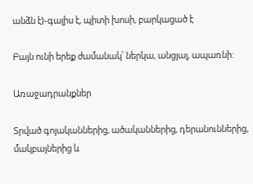անձն է)-գալիս է, պիտի խոսի, բարկացած է

Բայն ունի երեք ժամանակ՝ ներկա, անցյալ, ապառնի:

Առաջադրանքներ

Տրված գոյականներից, ածականներից, դերանուններից, մակբայներից և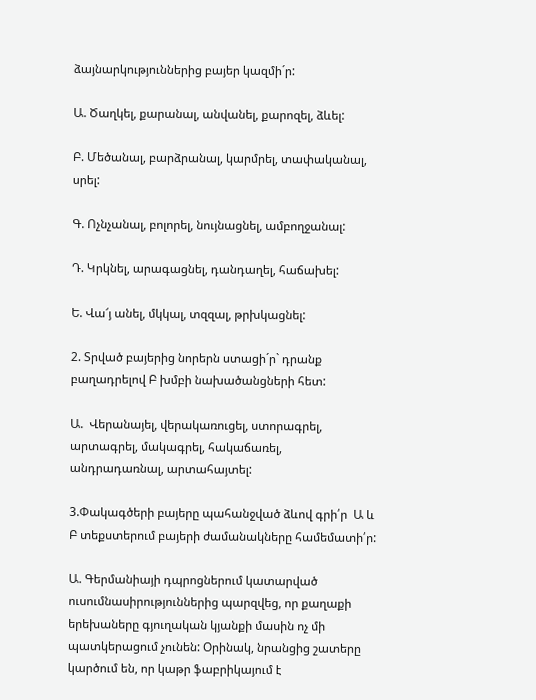ձայնարկություններից բայեր կազմի´ր:

Ա. Ծաղկել, քարանալ, անվանել, քարոզել, ձևել:

Բ. Մեծանալ, բարձրանալ, կարմրել, տափականալ, սրել:

Գ. Ոչնչանալ, բոլորել, նույնացնել, ամբողջանալ:

Դ. Կրկնել, արագացնել, դանդաղել, հաճախել:

Ե. Վա՜յ անել, մկկալ, տզզալ, թրխկացնել:

2. Տրված բայերից նորերն ստացի´ր` դրանք բաղադրելով Բ խմբի նախածանցների հետ:

Ա.  Վերանայել, վերակառուցել, ստորագրել, արտագրել, մակագրել, հակաճառել, անդրադառնալ, արտահայտել:

3.Փակագծերի բայերը պահանջված ձևով գրի՛ր  Ա և Բ տեքստերում բայերի ժամանակները համեմատի՛ր:

Ա. Գերմանիայի դպրոցներում կատարված ուսումնասիրություններից պարզվեց, որ քաղաքի երեխաները գյուղական կյանքի մասին ոչ մի պատկերացում չունեն: Օրինակ, նրանցից շատերը կարծում են, որ կաթր ֆաբրիկայում է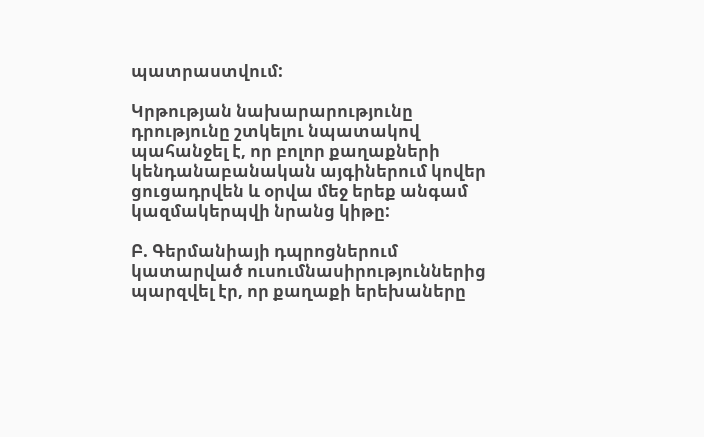պատրաստվում:

Կրթության նախարարությունը դրությունը շտկելու նպատակով պահանջել է, որ բոլոր քաղաքների կենդանաբանական այգիներում կովեր ցուցադրվեն և օրվա մեջ երեք անգամ կազմակերպվի նրանց կիթը:

Բ. Գերմանիայի դպրոցներում կատարված ուսումնասիրություններից պարզվել էր, որ քաղաքի երեխաները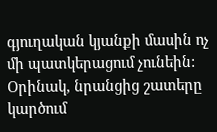գյուղական կյանքի մասին ոչ մի պատկերացում չունեին: Օրինակ, նրանցից շատերը կարծում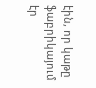էին, որ կաթը ֆաբրիկայում էր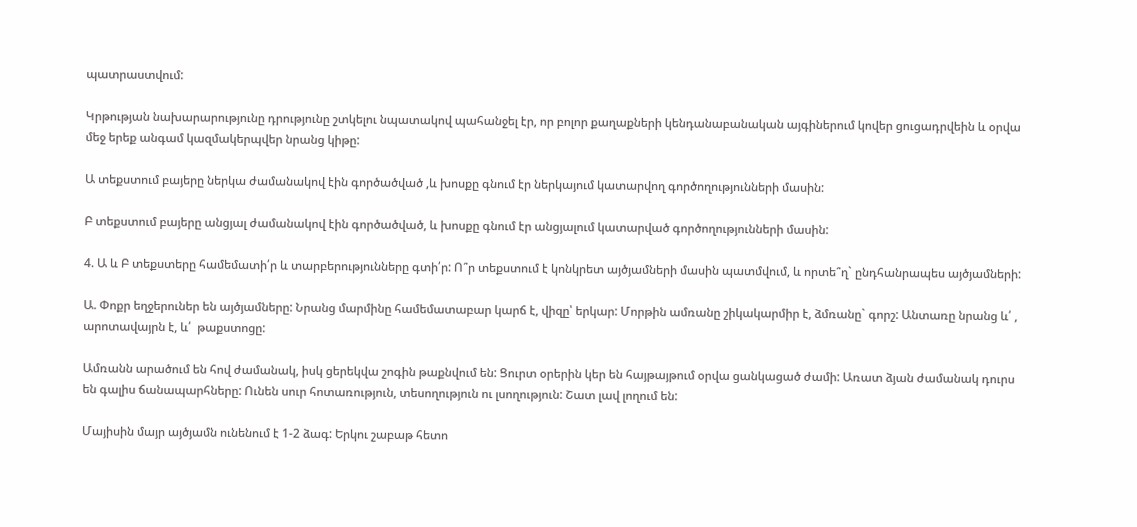պատրաստվում:

Կրթության նախարարությունը դրությունը շտկելու նպատակով պահանջել էր, որ բոլոր քաղաքների կենդանաբանական այգիներում կովեր ցուցադրվեին և օրվա մեջ երեք անգամ կազմակերպվեր նրանց կիթը:

Ա տեքստում բայերը ներկա ժամանակով էին գործածված ,և խոսքը գնում էր ներկայում կատարվող գործողությունների մասին:

Բ տեքստում բայերը անցյալ ժամանակով էին գործածված, և խոսքը գնում էր անցյալում կատարված գործողությունների մասին:

4. Ա և Բ տեքստերը համեմատի՛ր և տարբերությունները գտի՛ր: Ո՞ր տեքստում է կոնկրետ այծյամների մասին պատմվում, և որտե՞ղ` ընդհանրապես այծյամների:

Ա. Փոքր եղջերուներ են այծյամները: Նրանց մարմինը համեմատաբար կարճ է, վիզը՝ երկար: Մորթին ամռանը շիկակարմիր է, ձմռանը` գորշ: Անտառը նրանց և՛ , արոտավայրն է, և՛  թաքստոցը:

Ամռանն արածում են հով ժամանակ, իսկ ցերեկվա շոգին թաքնվում են: Ցուրտ օրերին կեր են հայթայթում օրվա ցանկացած ժամի: Առատ ձյան ժամանակ դուրս են գալիս ճանապարհները: Ունեն սուր հոտառություն, տեսողություն ու լսողություն: Շատ լավ լողում են:

Մայիսին մայր այծյամն ունենում է 1-2 ձագ: Երկու շաբաթ հետո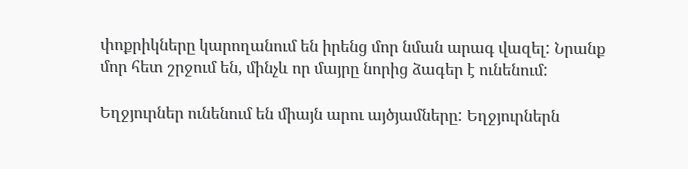փոքրիկները կարողանում են իրենց մոր նման արագ վազել: Նրանք մոր հետ շրջում են, մինչև որ մայրը նորից ձագեր է ունենում:

Եղջյուրներ ունենում են միայն արու այծյամները: Եղջյուրներն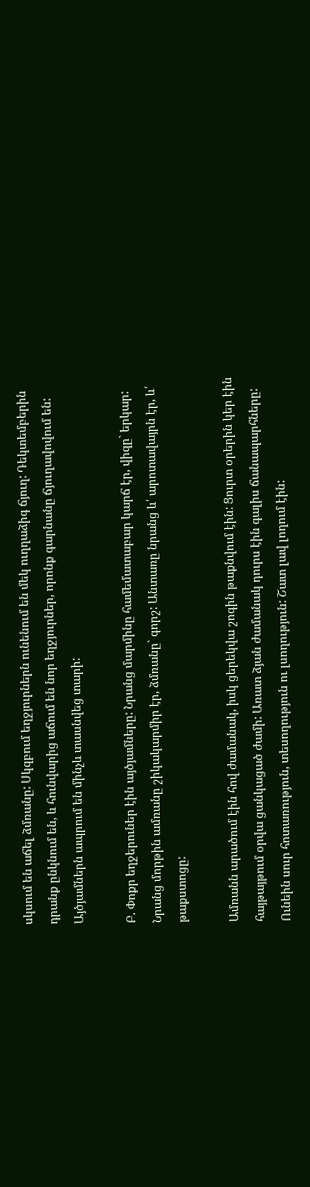սկսում են աճել ձմռանը: Սկզբում եղջյուրներն ունենում են մեկ ուղղաձիգ ճյուղ: Դեկտեմբերին դրանք ընկնում են, և հունվարից աճում են նոր եղջյուրներ, որոնք գարնանը ճյուղավովում են: Այծյամներն ապրում են մինչև տասնվեց տարի:

Բ. Փոքր եղջերուներ էին այծյամները: Նրանց մարմինը համեմատաբար կարճ էր, վիզը` երկար: Նրանց մորթին ամռանը շիկակարմիր էր, ձմռանը` գորշ: Անտառը նրանց և՛ արոտավայրն էր, և՛ թաքստոցը:

Ամռանն արածում էին հով ժամանակ, իսկ ցերեկվա շոգին թաքնվում էին: Ցուրտ օրերին կեր էին հայթայթում օրվա ցանկացած ժամի: Առատ ձյան ժամանակ դուրս էին գալիս ճանապարհները: Ունեին սուր հոտառություն, տեսողություն ու լսողություն: Շատ լավ լողում էին: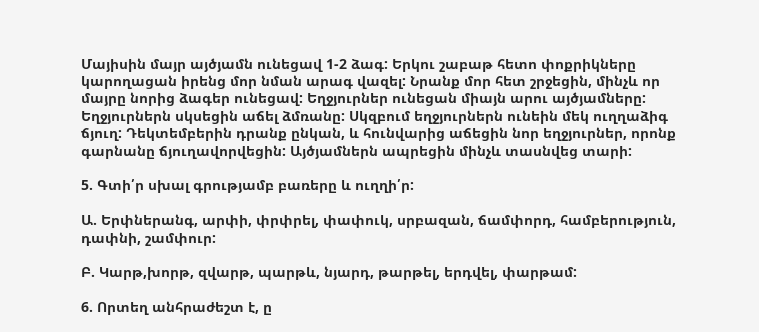Մայիսին մայր այծյամն ունեցավ 1-2 ձագ: Երկու շաբաթ հետո փոքրիկները կարողացան իրենց մոր նման արագ վազել: Նրանք մոր հետ շրջեցին, մինչև որ մայրը նորից ձագեր ունեցավ: Եղջյուրներ ունեցան միայն արու այծյամները: Եղջյուրներն սկսեցին աճել ձմռանը: Սկզբում եղջյուրներն ունեին մեկ ուղղաձիգ ճյուղ: Դեկտեմբերին դրանք ընկան, և հունվարից աճեցին նոր եղջյուրներ, որոնք գարնանը ճյուղավորվեցին: Այծյամներն ապրեցին մինչև տասնվեց տարի:

5. Գտի՛ր սխալ գրությամբ բառերը և ուղղի՛ր:

Ա. Երփներանգ, արփի, փրփրել, փափուկ, սրբազան, ճամփորդ, համբերություն, դափնի, շամփուր:

Բ. Կարթ,խորթ, զվարթ, պարթև, նյարդ, թարթել, երդվել, փարթամ:

6. Որտեղ անհրաժեշտ է, ը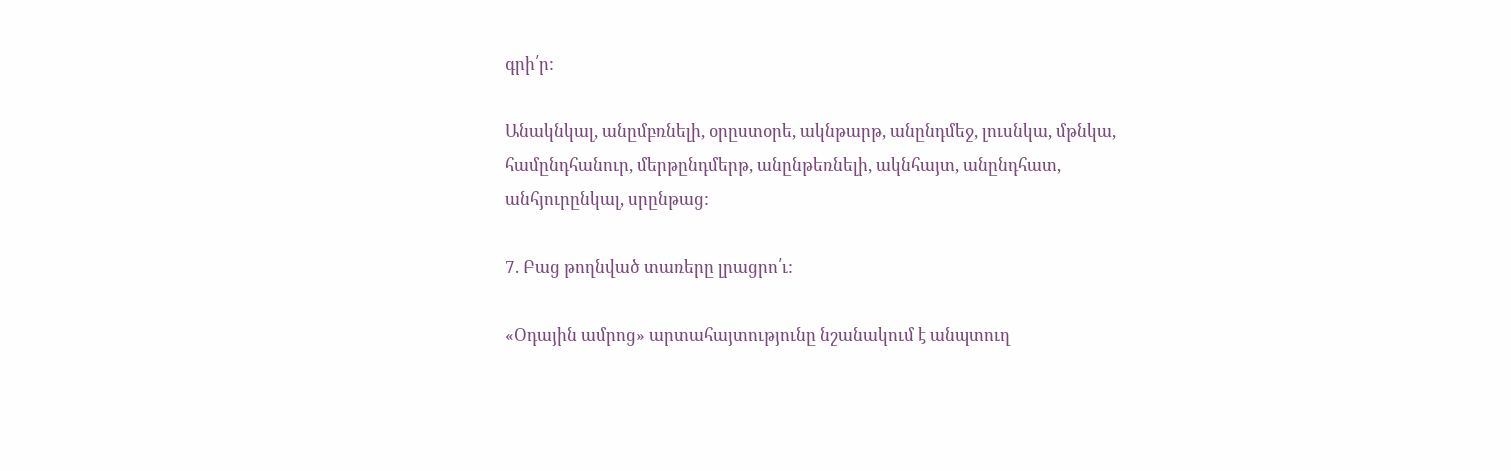գրի՛ր:

Անակնկալ, անըմբռնելի, օրըստօրե, ակնթարթ, անընդմեջ, լուսնկա, մթնկա, համընդհանուր, մերթընդմերթ, անընթեռնելի, ակնհայտ, անընդհատ, անհյուրընկալ, սրընթաց:

7. Բաց թողնված տառերը լրացրո՛ւ:

«Օդային ամրոց» արտահայտությունը նշանակում է անպտուղ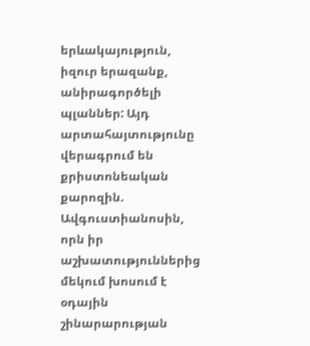երևակայություն, իզուր երազանք, անիրագործելի պլաններ: Այդ արտահայտությունը վերագրում են քրիստոնեական քարոզին. Ավգուստիանոսին, որն իր աշխատություններից մեկում խոսում է օդային շինարարության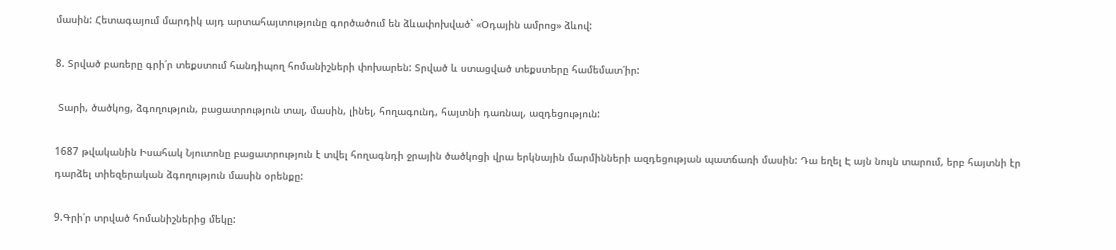մասին: Հետագայում մարդիկ այդ արտահայտությունը գործածում են ձևափոխված` «Օդային ամրոց» ձևով:

8. Տրված բառերը գրի՛ր տեքստում հանդիպող հոմանիշների փոխարեն: Տրված և ստացված տեքստերը համեմատ՛իր:

 Տարի, ծածկոց, ձգողություն, բացատրություն տալ, մասին, լինել, հողագունդ, հայտնի դառնալ, ազդեցություն:

1687 թվականին Իսահակ Նյուտոնը բացատրություն է տվել հողագնդի ջրային ծածկոցի վրա երկնային մարմինների ազդեցության պատճառի մասին: Դա եղել Է այն նույն տարում, երբ հայտնի էր դարձել տիեզերական ձգողություն մասին օրենքը:

9.Գրի՛ր տրված հոմանիշներից մեկը: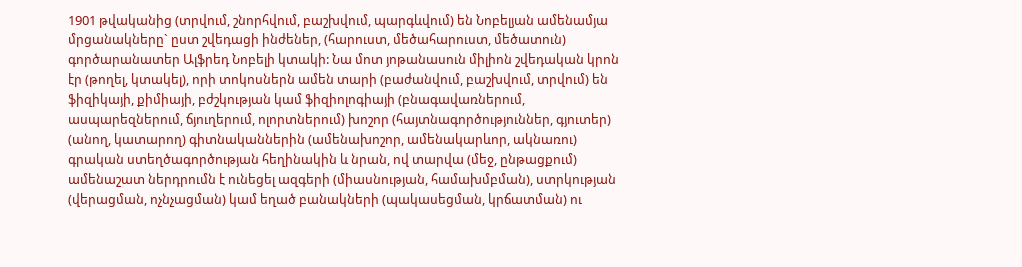1901 թվականից (տրվում, շնորհվում, բաշխվում, պարգևվում) են Նոբելյան ամենամյա մրցանակները` ըստ շվեդացի ինժեներ, (հարուստ, մեծահարուստ, մեծատուն) գործարանատեր Ալֆրեդ Նոբելի կտակի: Նա մոտ յոթանասուն միլիոն շվեդական կրոն էր (թողել, կտակել), որի տոկոսներն ամեն տարի (բաժանվում, բաշխվում, տրվում) են ֆիզիկայի, քիմիայի, բժշկության կամ ֆիզիոլոգիայի (բնագավառներում, ասպարեզներում, ճյուղերում, ոլորտներում) խոշոր (հայտնագործություններ, գյուտեր) (անող, կատարող) գիտնականներին (ամենախոշոր, ամենակարևոր, ակնառու) գրական ստեղծագործության հեղինակին և նրան, ով տարվա (մեջ, ընթացքում) ամենաշատ ներդրումն է ունեցել ազգերի (միասնության, համախմբման), ստրկության (վերացման, ոչնչացման) կամ եղած բանակների (պակասեցման, կրճատման) ու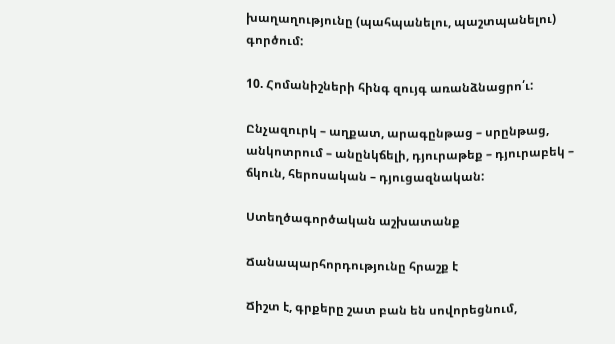խաղաղությունը (պահպանելու, պաշտպանելու) գործում:

10. Հոմանիշների հինգ զույգ առանձնացրո՛ւ:

Ընչազուրկ – աղքատ, արագընթաց – սրընթաց, անկոտրում – անընկճելի, դյուրաթեք – դյուրաբեկ – ճկուն, հերոսական – դյուցազնական:

Ստեղծագործական աշխատանք

Ճանապարհորդությունը հրաշք է

Ճիշտ է, գրքերը շատ բան են սովորեցնում,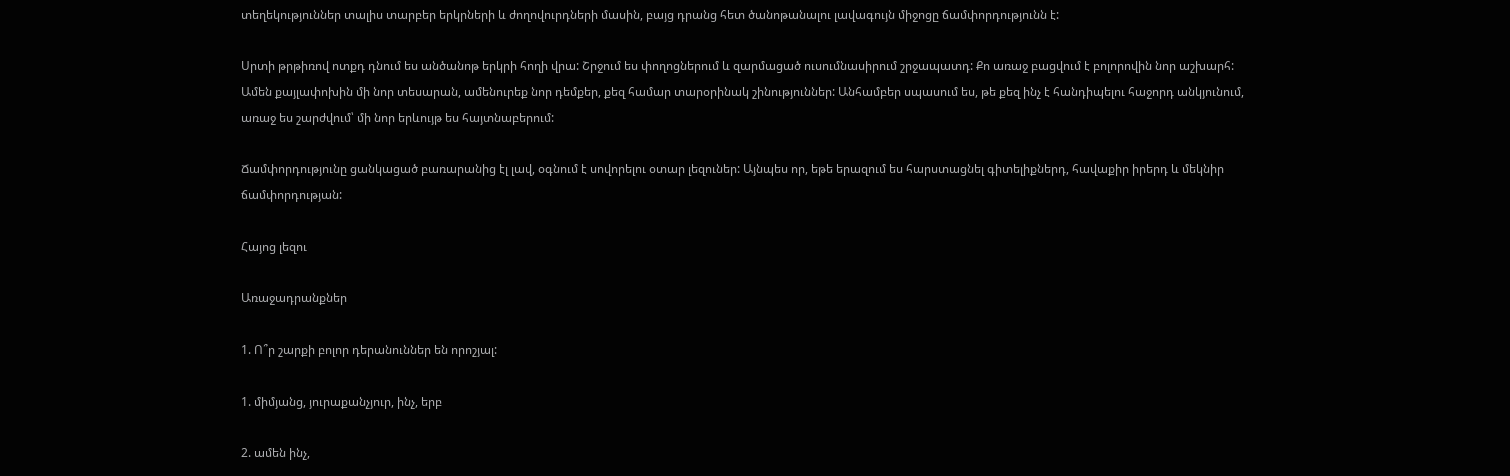տեղեկություններ տալիս տարբեր երկրների և ժողովուրդների մասին, բայց դրանց հետ ծանոթանալու լավագույն միջոցը ճամփորդությունն է:

Սրտի թրթիռով ոտքդ դնում ես անծանոթ երկրի հողի վրա: Շրջում ես փողոցներում և զարմացած ուսումնասիրում շրջապատդ: Քո առաջ բացվում է բոլորովին նոր աշխարհ: Ամեն քայլափոխին մի նոր տեսարան, ամենուրեք նոր դեմքեր, քեզ համար տարօրինակ շինություններ: Անհամբեր սպասում ես, թե քեզ ինչ է հանդիպելու հաջորդ անկյունում, առաջ ես շարժվում՝ մի նոր երևույթ ես հայտնաբերում:

Ճամփորդությունը ցանկացած բառարանից էլ լավ, օգնում է սովորելու օտար լեզուներ: Այնպես որ, եթե երազում ես հարստացնել գիտելիքներդ, հավաքիր իրերդ և մեկնիր ճամփորդության:

Հայոց լեզու

Առաջադրանքներ

1. Ո՞ր շարքի բոլոր դերանուններ են որոշյալ:

1. միմյանց, յուրաքանչյուր, ինչ, երբ

2. ամեն ինչ,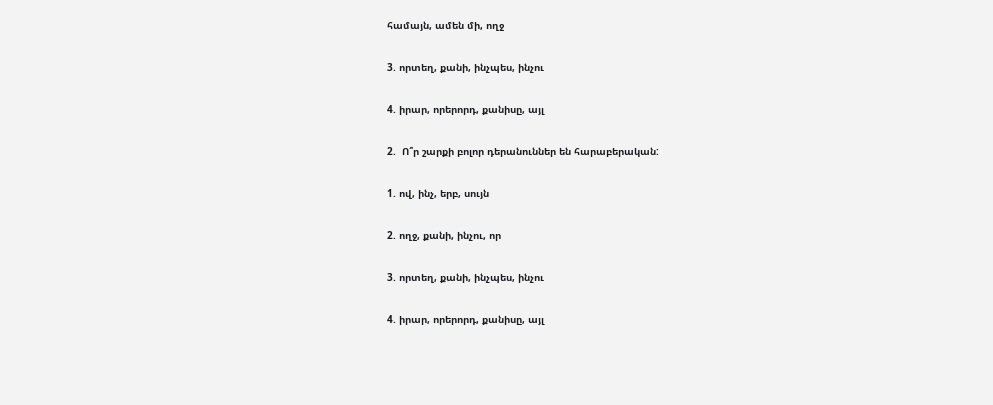համայն, ամեն մի, ողջ

3. որտեղ, քանի, ինչպես, ինչու

4. իրար, որերորդ, քանիսը, այլ

2.  Ո՞ր շարքի բոլոր դերանուններ են հարաբերական:

1. ով, ինչ, երբ, սույն

2. ողջ, քանի, ինչու, որ

3. որտեղ, քանի, ինչպես, ինչու

4. իրար, որերորդ, քանիսը, այլ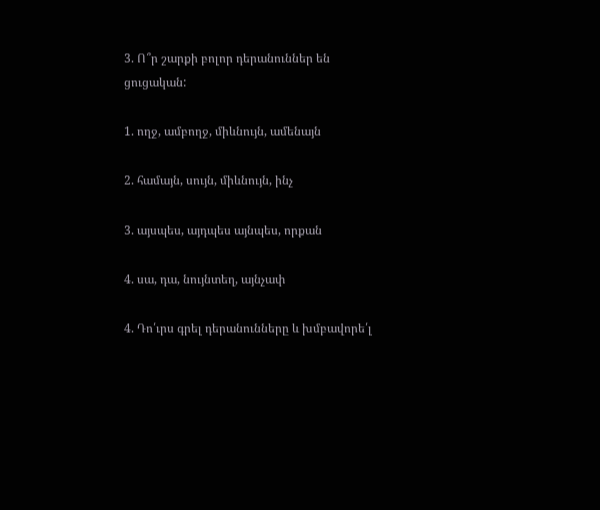3. Ո՞ր շարքի բոլոր դերանուններ են ցուցական:

1. ողջ, ամբողջ, միևնույն, ամենայն

2. համայն, սույն, միևնույն, ինչ

3. այսպես, այդպես այնպես, որքան

4. սա, դա, նույնտեղ, այնչափ

4. Դո՛ւրս գրել դերանունները և խմբավորե՛լ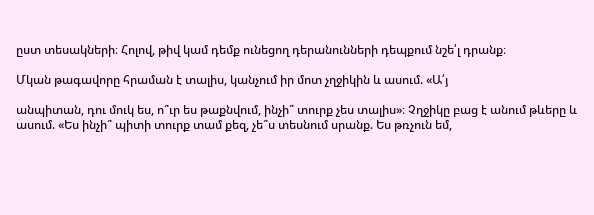ըստ տեսակների։ Հոլով, թիվ կամ դեմք ունեցող դերանունների դեպքում նշե՛լ դրանք։

Մկան թագավորը հրաման է տալիս, կանչում իր մոտ չղջիկին և ասում. «Ա՛յ

անպիտան, դու մուկ ես, ո՞ւր ես թաքնվում, ինչի՞ տուրք չես տալիս»։ Չղջիկը բաց է անում թևերը և ասում. «Ես ինչի՞ պիտի տուրք տամ քեզ, չե՞ս տեսնում սրանք. Ես թռչուն եմ,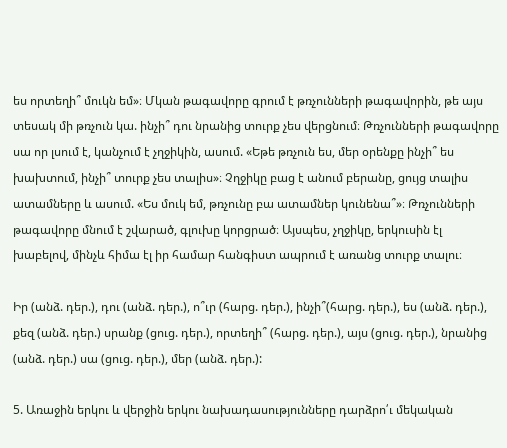ես որտեղի՞ մուկն եմ»։ Մկան թագավորը գրում է թռչունների թագավորին, թե այս տեսակ մի թռչուն կա. ինչի՞ դու նրանից տուրք չես վերցնում։ Թռչունների թագավորը սա որ լսում է, կանչում է չղջիկին, ասում. «Եթե թռչուն ես, մեր օրենքը ինչի՞ ես խախտում, ինչի՞ տուրք չես տալիս»։ Չղջիկը բաց է անում բերանը, ցույց տալիս ատամները և ասում. «Ես մուկ եմ, թռչունը բա ատամներ կունենա՞»։ Թռչունների թագավորը մնում է շվարած, գլուխը կորցրած։ Այսպես, չղջիկը, երկուսին էլ խաբելով, մինչև հիմա էլ իր համար հանգիստ ապրում է առանց տուրք տալու։

Իր (անձ. դեր.), դու (անձ. դեր.), ո՞ւր (հարց. դեր.), ինչի՞(հարց. դեր.), ես (անձ. դեր.),  քեզ (անձ. դեր.) սրանք (ցուց. դեր.), որտեղի՞ (հարց. դեր.), այս (ցուց. դեր.), նրանից (անձ. դեր.) սա (ցուց. դեր.), մեր (անձ. դեր.):

5. Առաջին երկու և վերջին երկու նախադասությունները դարձրո՛ւ մեկական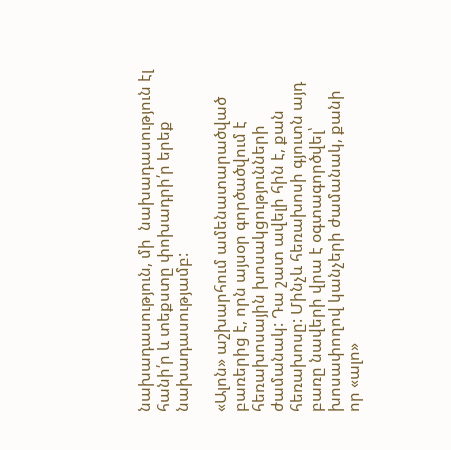նախադասություն, մի  նախադասություն էլ հանի՛ր և տեքստը փոխադրի՛ր երեք նախադասությամբ:

«Ալոն» աշխարհում ամենատարածված բառերից է, որն այսօր գործածվում է հեռախոսային խոսակցությունների ժամանակ: Դա շատ ավելի հին է, քան հեռախոսը: Մինչև հեռախոսի գյուտն այդ բառը նավերի վրա է օգտագործվել՝ խոսափողով կանչերի ժամանակ, քանի որ «ալո»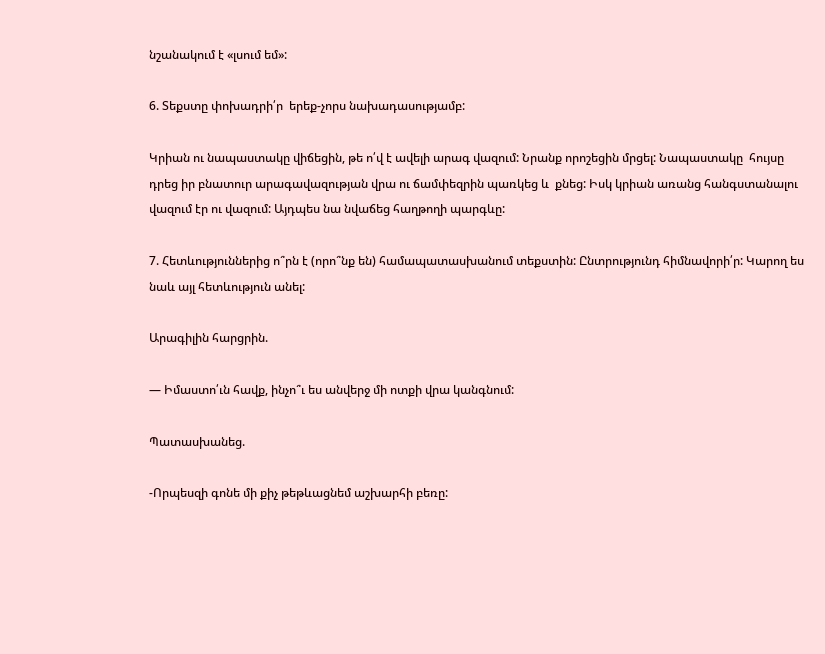նշանակում է «լսում եմ»:

6. Տեքստը փոխադրի՛ր  երեք-չորս նախադասությամբ:

Կրիան ու նապաստակը վիճեցին, թե ո՛վ է ավելի արագ վազում: Նրանք որոշեցին մրցել: Նապաստակը  հույսը դրեց իր բնատուր արագավազության վրա ու ճամփեզրին պառկեց և  քնեց: Իսկ կրիան առանց հանգստանալու վազում էր ու վազում: Այդպես նա նվաճեց հաղթողի պարգևը:

7. Հետևություններից ո՞րն է (որո՞նք են) համապատասխանում տեքստին: Ընտրությունդ հիմնավորի՛ր: Կարող ես նաև այլ հետևություն անել:

Արագիլին հարցրին.

— Իմաստո՛ւն հավք, ինչո՞ւ ես անվերջ մի ոտքի վրա կանգնում:

Պատասխանեց.

-Որպեսզի գոնե մի քիչ թեթևացնեմ աշխարհի բեռը: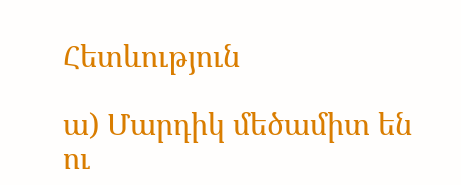Հետևություն

ա) Մարդիկ մեծամիտ են ու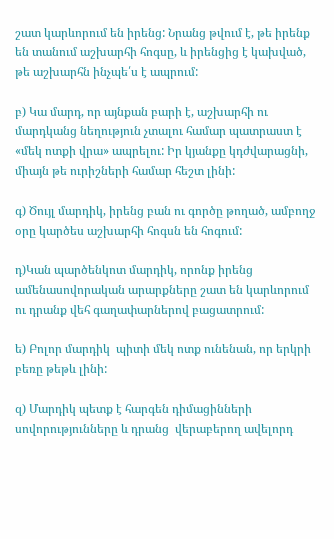շատ կարևորում են իրենց: Նրանց թվում է, թե իրենք են տանում աշխարհի հոգսը, և իրենցից է կախված, թե աշխարհն ինչպե՛ս է ապրում:

բ) Կա մարդ, որ այնքան բարի է, աշխարհի ու մարդկանց նեղություն չտալու համար պատրաստ է «մեկ ոտքի վրա» ապրելու: Իր կյանքը կդժվարացնի, միայն թե ուրիշների համար հեշտ լինի:

գ) Ծույլ մարդիկ, իրենց բան ու գործը թողած, ամբողջ օրը կարծես աշխարհի հոգսն են հոգում:

դ)Կան պարծենկոտ մարդիկ, որոնք իրենց ամենասովորական արարքները շատ են կարևորում ու դրանք վեհ գաղափարներով բացատրում:

ե) Բոլոր մարդիկ  պիտի մեկ ոտք ունենան, որ երկրի բեռը թեթև լինի:

զ) Մարդիկ պետք է հարգեն դիմացինների սովորությունները և դրանց  վերաբերող ավելորդ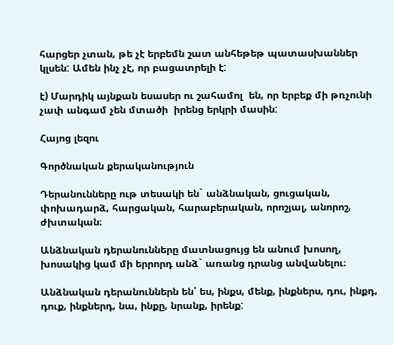հարցեր չտան, թե չէ երբեմն շատ անհեթեթ պատասխաններ կլսեն: Ամեն ինչ չէ, որ բացատրելի է:

է) Մարդիկ այնքան եսասեր ու շահամոլ  են, որ երբեք մի թռչունի չափ անգամ չեն մտածի  իրենց երկրի մասին:

Հայոց լեզու

Գործնական քերականություն

Դերանունները ութ տեսակի են` անձնական, ցուցական, փոխադարձ, հարցական, հարաբերական, որոշյալ, անորոշ, ժխտական։

Անձնական դերանունները մատնացույց են անում խոսող, խոսակից կամ մի երրորդ անձ` առանց դրանց անվանելու։

Անձնական դերանուններն են՝ ես, ինքս, մենք, ինքներս, դու, ինքդ, դուք, ինքներդ, նա, ինքը, նրանք, իրենք: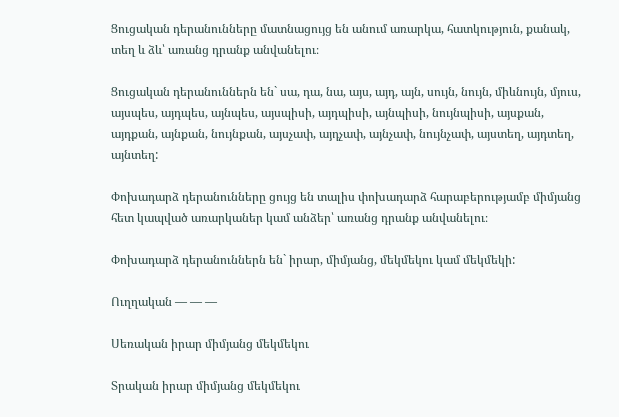Ցուցական դերանունները մատնացույց են անում առարկա, հատկություն, քանակ, տեղ և ձև՝ առանց դրանք անվանելու։

Ցուցական դերանուններն են` սա, դա, նա, այս, այդ, այն, սույն, նույն, միևնույն, մյուս, այսպես, այդպես, այնպես, այսպիսի, այդպիսի, այնպիսի, նույնպիսի, այսքան, այդքան, այնքան, նույնքան, այսչափ, այդչափ, այնչափ, նույնչափ, այստեղ, այդտեղ, այնտեղ:

Փոխադարձ դերանունները ցույց են տալիս փոխադարձ հարաբերությամբ միմյանց հետ կապված առարկաներ կամ անձեր՝ առանց դրանք անվանելու։

Փոխադարձ դերանուններն են` իրար, միմյանց, մեկմեկու կամ մեկմեկի:

Ուղղական — — —

Սեռական իրար միմյանց մեկմեկու

Տրական իրար միմյանց մեկմեկու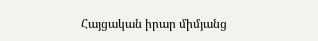Հայցական իրար միմյանց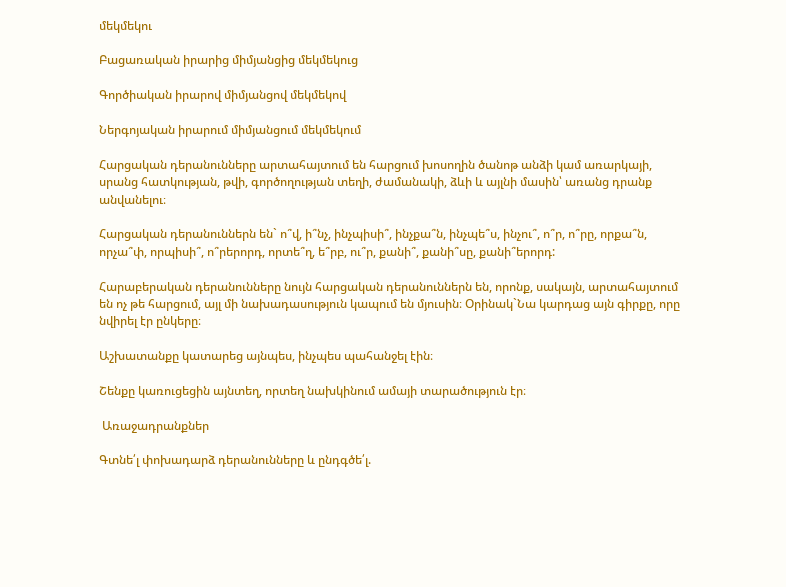մեկմեկու

Բացառական իրարից միմյանցից մեկմեկուց

Գործիական իրարով միմյանցով մեկմեկով

Ներգոյական իրարում միմյանցում մեկմեկում

Հարցական դերանունները արտահայտում են հարցում խոսողին ծանոթ անձի կամ առարկայի, սրանց հատկության, թվի, գործողության տեղի, ժամանակի, ձևի և այլնի մասին՝ առանց դրանք անվանելու։

Հարցական դերանուններն են` ո՞վ, ի՞նչ, ինչպիսի՞, ինչքա՞ն, ինչպե՞ս, ինչու՞, ո՞ր, ո՞րը, որքա՞ն, որչա՞փ, որպիսի՞, ո՞րերորդ, որտե՞ղ, ե՞րբ, ու՞ր, քանի՞, քանի՞սը, քանի՞երորդ:

Հարաբերական դերանունները նույն հարցական դերանուններն են, որոնք, սակայն, արտահայտում են ոչ թե հարցում, այլ մի նախադասություն կապում են մյուսին։ Օրինակ`Նա կարդաց այն գիրքը, որը նվիրել էր ընկերը։

Աշխատանքը կատարեց այնպես, ինչպես պահանջել էին։

Շենքը կառուցեցին այնտեղ, որտեղ նախկինում ամայի տարածություն էր։

 Առաջադրանքներ

Գտնե՛լ փոխադարձ դերանունները և ընդգծե՛լ.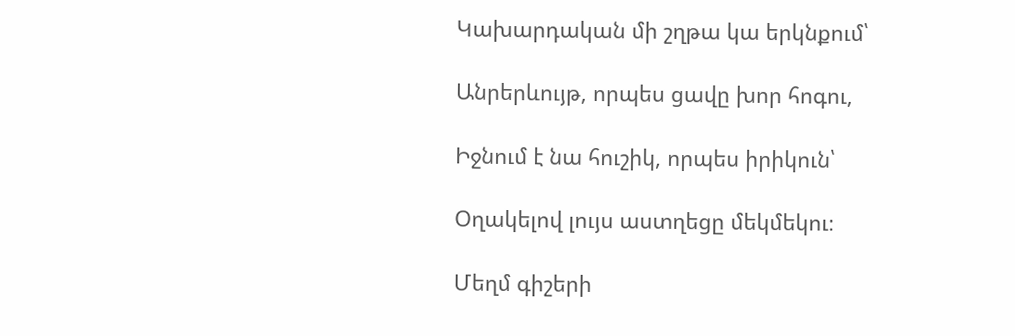Կախարդական մի շղթա կա երկնքում՝

Անրերևույթ, որպես ցավը խոր հոգու,

Իջնում է նա հուշիկ, որպես իրիկուն՝

Օղակելով լույս աստղեցը մեկմեկու։

Մեղմ գիշերի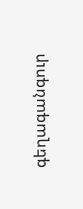գեղագանգուր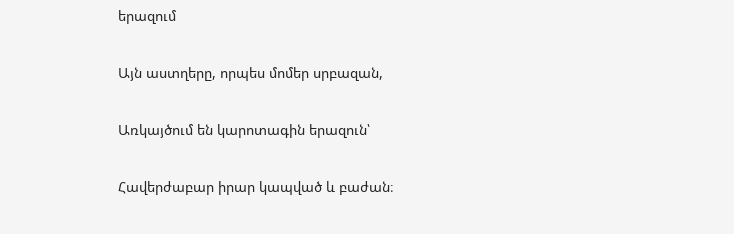երազում

Այն աստղերը, որպես մոմեր սրբազան,

Առկայծում են կարոտագին երազուն՝

Հավերժաբար իրար կապված և բաժան։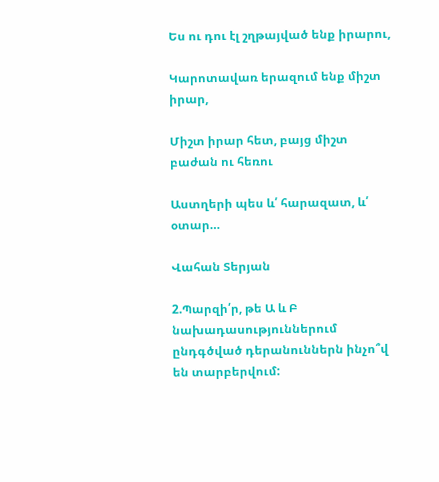Ես ու դու էլ շղթայված ենք իրարու,

Կարոտավառ երազում ենք միշտ իրար,

Միշտ իրար հետ, բայց միշտ բաժան ու հեռու

Աստղերի պես և՛ հարազատ, և՛ օտար…

Վահան Տերյան

2.Պարզի՛ր, թե Ա և Բ նախադասություններում ընդգծված դերանուններն ինչո՞վ են տարբերվում: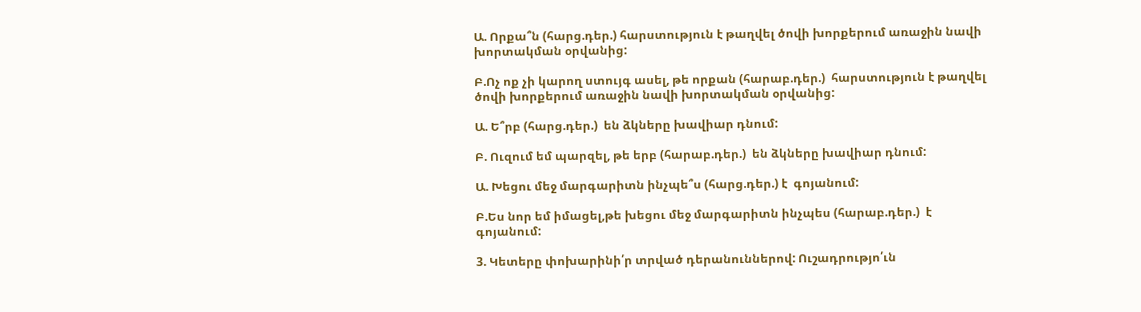Ա. Որքա՞ն (հարց.դեր.) հարստություն է թաղվել ծովի խորքերում առաջին նավի խորտակման օրվանից:

Բ.Ոչ ոք չի կարող ստույգ ասել, թե որքան (հարաբ.դեր.)  հարստություն է թաղվել ծովի խորքերում առաջին նավի խորտակման օրվանից:

Ա. Ե՞րբ (հարց.դեր.)  են ձկները խավիար դնում:

Բ. Ուզում եմ պարզել, թե երբ (հարաբ.դեր.)  են ձկները խավիար դնում:

Ա. Խեցու մեջ մարգարիտն ինչպե՞ս (հարց.դեր.) է  գոյանում:

Բ.Ես նոր եմ իմացել,թե խեցու մեջ մարգարիտն ինչպես (հարաբ.դեր.)  է գոյանում:

3. Կետերը փոխարինի՛ր տրված դերանուններով: Ուշադրությո՛ւն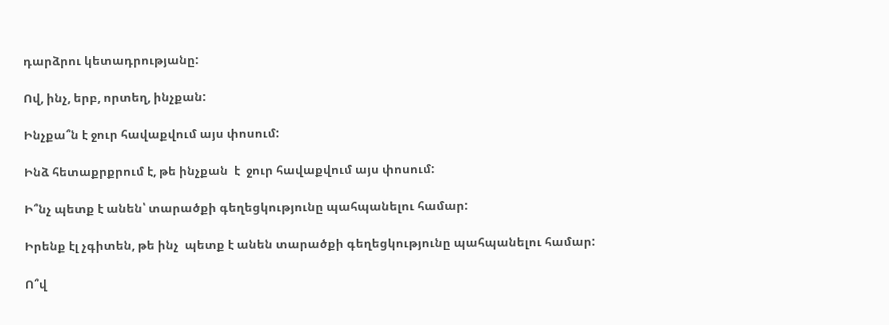դարձրու կետադրությանը:

Ով, ինչ, երբ, որտեղ, ինչքան:

Ինչքա՞ն է ջուր հավաքվում այս փոսում:

Ինձ հետաքրքրում է, թե ինչքան  է  ջուր հավաքվում այս փոսում:

Ի՞նչ պետք է անեն՝ տարածքի գեղեցկությունը պահպանելու համար:

Իրենք էլ չգիտեն, թե ինչ  պետք է անեն տարածքի գեղեցկությունը պահպանելու համար:

Ո՞վ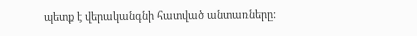պետք է վերականգնի հատված անտառները: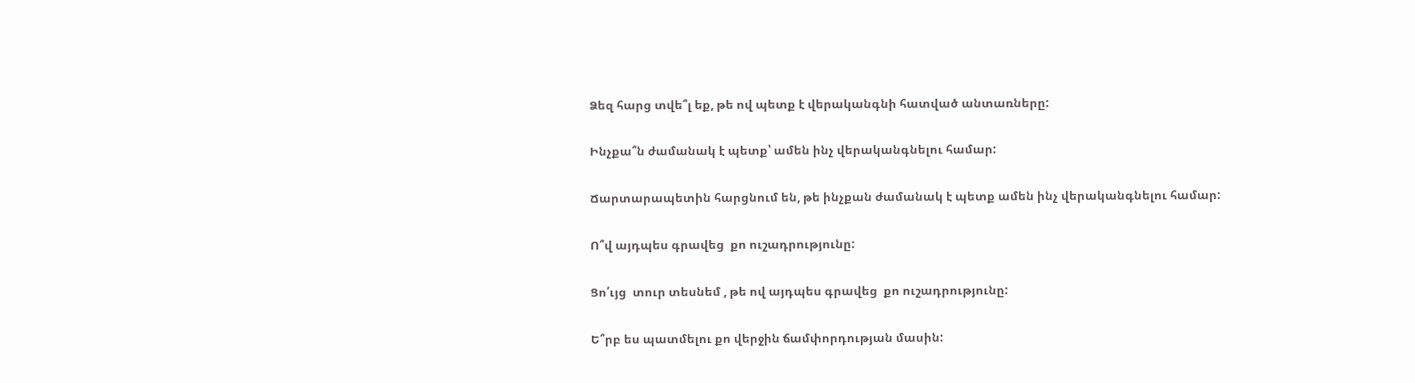Ձեզ հարց տվե՞լ եք, թե ով պետք է վերականգնի հատված անտառները:

Ինչքա՞ն ժամանակ է պետք՝ ամեն ինչ վերականգնելու համար:

Ճարտարապետին հարցնում են, թե ինչքան ժամանակ է պետք ամեն ինչ վերականգնելու համար:

Ո՞վ այդպես գրավեց  քո ուշադրությունը:

Ցո՛ւյց  տուր տեսնեմ , թե ով այդպես գրավեց  քո ուշադրությունը:

Ե՞րբ ես պատմելու քո վերջին ճամփորդության մասին: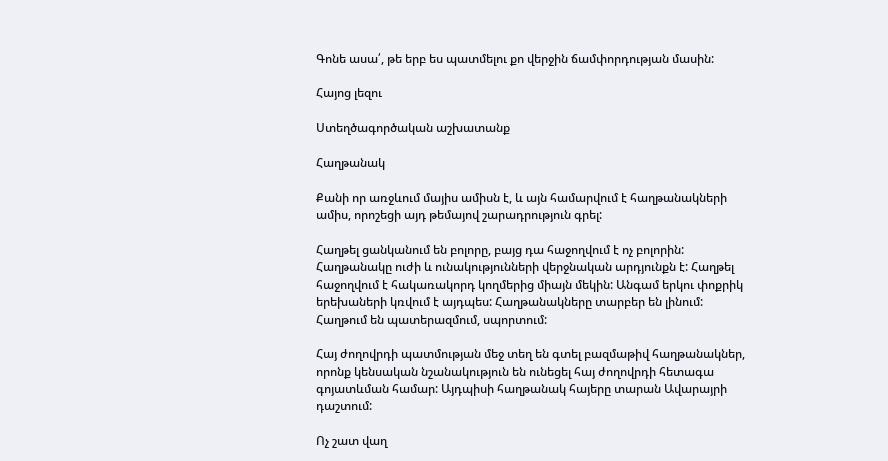Գոնե ասա՛, թե երբ ես պատմելու քո վերջին ճամփորդության մասին:

Հայոց լեզու

Ստեղծագործական աշխատանք

Հաղթանակ

Քանի որ առջևում մայիս ամիսն է, և այն համարվում է հաղթանակների ամիս, որոշեցի այդ թեմայով շարադրություն գրել:

Հաղթել ցանկանում են բոլորը, բայց դա հաջողվում է ոչ բոլորին: Հաղթանակը ուժի և ունակությունների վերջնական արդյունքն է: Հաղթել հաջողվում է հակառակորդ կողմերից միայն մեկին: Անգամ երկու փոքրիկ երեխաների կռվում է այդպես: Հաղթանակները տարբեր են լինում: Հաղթում են պատերազմում, սպորտում:

Հայ ժողովրդի պատմության մեջ տեղ են գտել բազմաթիվ հաղթանակներ, որոնք կենսական նշանակություն են ունեցել հայ ժողովրդի հետագա գոյատևման համար: Այդպիսի հաղթանակ հայերը տարան Ավարայրի դաշտում:

Ոչ շատ վաղ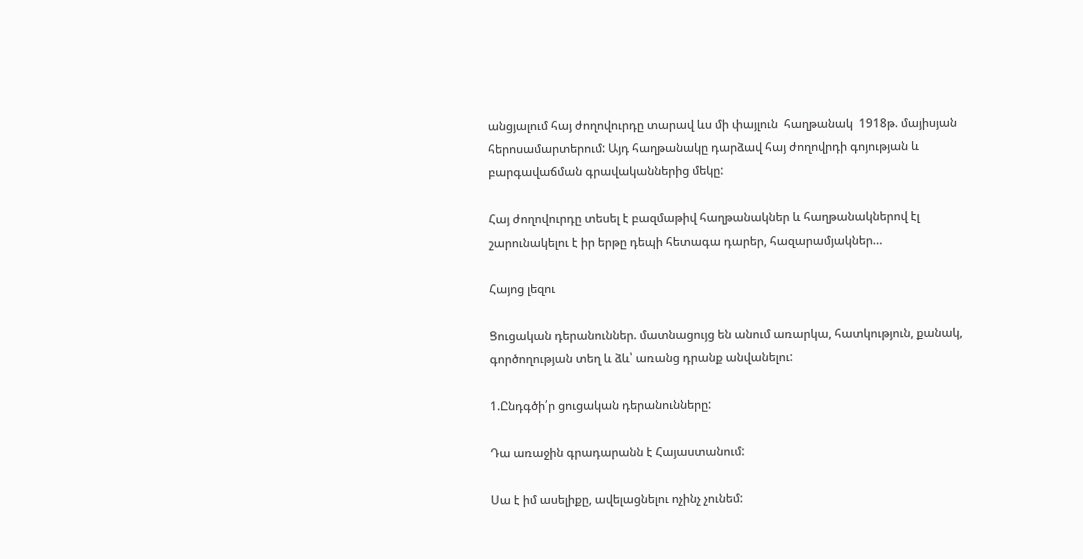անցյալում հայ ժողովուրդը տարավ ևս մի փայլուն  հաղթանակ  1918թ. մայիսյան հերոսամարտերում: Այդ հաղթանակը դարձավ հայ ժողովրդի գոյության և բարգավաճման գրավականներից մեկը:

Հայ ժողովուրդը տեսել է բազմաթիվ հաղթանակներ և հաղթանակներով էլ շարունակելու է իր երթը դեպի հետագա դարեր, հազարամյակներ…

Հայոց լեզու

Ցուցական դերանուններ. մատնացույց են անում առարկա, հատկություն, քանակ, գործողության տեղ և ձև՝ առանց դրանք անվանելու:

1.Ընդգծի՛ր ցուցական դերանունները:

Դա առաջին գրադարանն է Հայաստանում:

Սա է իմ ասելիքը, ավելացնելու ոչինչ չունեմ: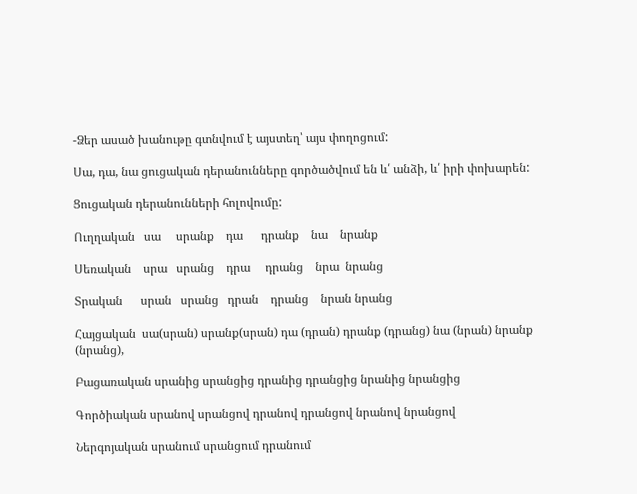-Ձեր ասած խանութը գտնվում է այստեղ՝ այս փողոցում:

Սա, դա, նա ցուցական դերանունները գործածվում են և՛ անձի, և՛ իրի փոխարեն:

Ցուցական դերանունների հոլովումը:

Ուղղական   սա     սրանք    դա      դրանք    նա    նրանք

Սեռական    սրա   սրանց    դրա     դրանց    նրա  նրանց

Տրական      սրան   սրանց   դրան    դրանց    նրան նրանց

Հայցական  սա(սրան) սրանք(սրան) դա (դրան) դրանք (դրանց) նա (նրան) նրանք (նրանց),

Բացառական սրանից սրանցից դրանից դրանցից նրանից նրանցից

Գործիական սրանով սրանցով դրանով դրանցով նրանով նրանցով

Ներգոյական սրանում սրանցում դրանում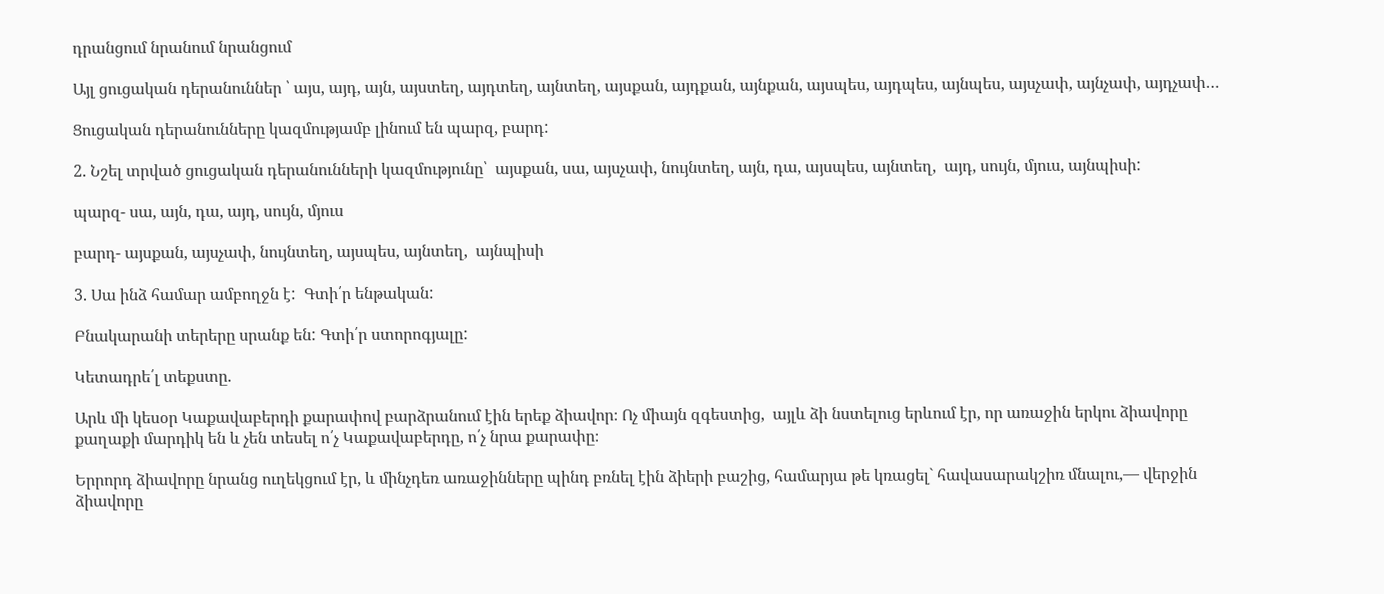դրանցում նրանում նրանցում

Այլ ցուցական դերանուններ ՝ այս, այդ, այն, այստեղ, այդտեղ, այնտեղ, այսքան, այդքան, այնքան, այսպես, այդպես, այնպես, այսչափ, այնչափ, այդչափ…

Ցուցական դերանունները կազմությամբ լինում են պարզ, բարդ:

2. Նշել տրված ցուցական դերանունների կազմությունը՝  այսքան, սա, այսչափ, նույնտեղ, այն, դա, այսպես, այնտեղ,  այդ, սույն, մյուս, այնպիսի:

պարզ- սա, այն, դա, այդ, սույն, մյուս

բարդ- այսքան, այսչափ, նույնտեղ, այսպես, այնտեղ,  այնպիսի

3. Սա ինձ համար ամբողջն է:  Գտի՛ր ենթական:

Բնակարանի տերերը սրանք են: Գտի՛ր ստորոգյալը:

Կետադրե՛լ տեքստը.

Արև մի կեսօր Կաքավաբերդի քարափով բարձրանում էին երեք ձիավոր։ Ոչ միայն զգեստից,  այլև ձի նստելուց երևում էր, որ առաջին երկու ձիավորը քաղաքի մարդիկ են և չեն տեսել ո՛չ Կաքավաբերդը, ո՛չ նրա քարափը։

Երրորդ ձիավորը նրանց ուղեկցում էր, և մինչդեռ առաջինները պինդ բռնել էին ձիերի բաշից, համարյա թե կռացել` հավասարակշիռ մնալու,— վերջին ձիավորը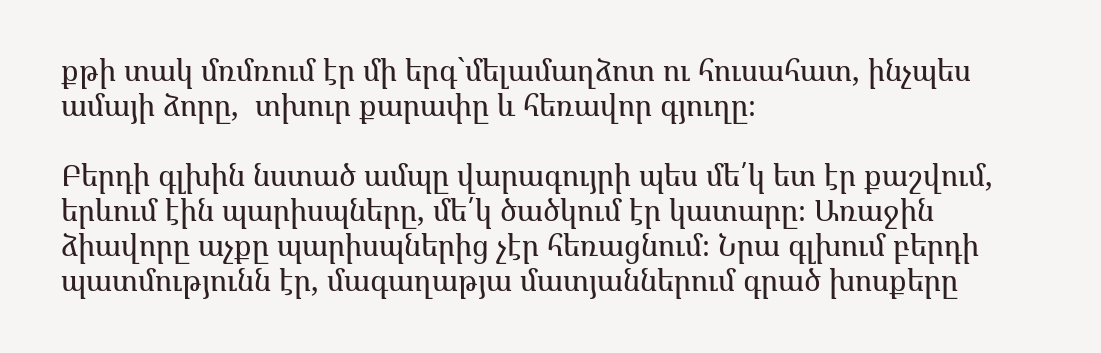քթի տակ մռմռում էր մի երգ`մելամաղձոտ ու հուսահատ, ինչպես ամայի ձորը,  տխուր քարափը և հեռավոր գյուղը։

Բերդի գլխին նստած ամպը վարագույրի պես մե՛կ ետ էր քաշվում, երևում էին պարիսպները, մե՛կ ծածկում էր կատարը։ Առաջին ձիավորը աչքը պարիսպներից չէր հեռացնում։ Նրա գլխում բերդի պատմությունն էր, մագաղաթյա մատյաններում գրած խոսքերը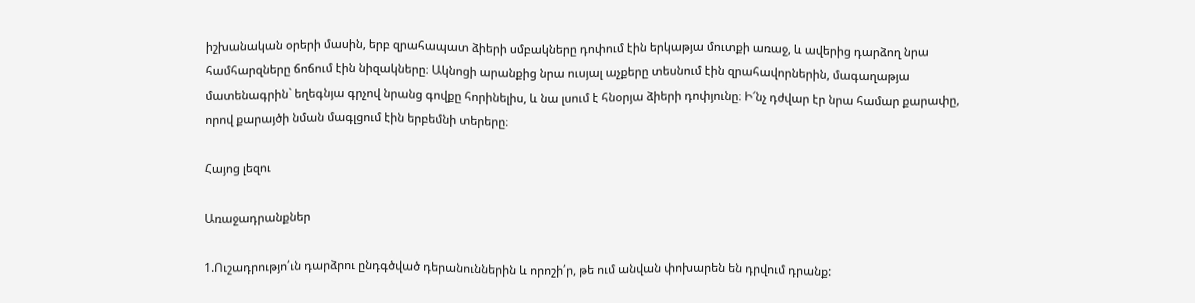իշխանական օրերի մասին, երբ զրահապատ ձիերի սմբակները դոփում էին երկաթյա մուտքի առաջ, և ավերից դարձող նրա համհարզները ճոճում էին նիզակները։ Ակնոցի արանքից նրա ուսյալ աչքերը տեսնում էին զրահավորներին, մագաղաթյա մատենագրին` եղեգնյա գրչով նրանց գովքը հորինելիս, և նա լսում է հնօրյա ձիերի դոփյունը։ Ի՜նչ դժվար էր նրա համար քարափը, որով քարայծի նման մագլցում էին երբեմնի տերերը։

Հայոց լեզու

Առաջադրանքներ

1.Ուշադրությո՛ւն դարձրու ընդգծված դերանուններին և որոշի՛ր, թե ում անվան փոխարեն են դրվում դրանք: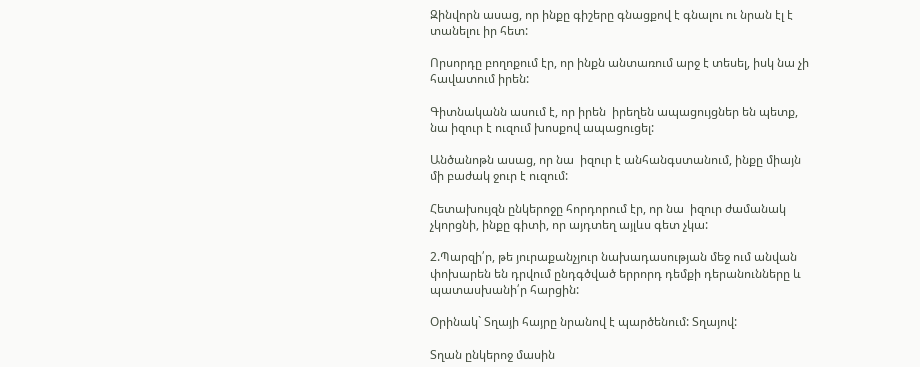Զինվորն ասաց, որ ինքը գիշերը գնացքով է գնալու ու նրան էլ է տանելու իր հետ:

Որսորդը բողոքում էր, որ ինքն անտառում արջ է տեսել, իսկ նա չի հավատում իրեն:

Գիտնականն ասում է, որ իրեն  իրեղեն ապացույցներ են պետք, նա իզուր է ուզում խոսքով ապացուցել:

Անծանոթն ասաց, որ նա  իզուր է անհանգստանում, ինքը միայն մի բաժակ ջուր է ուզում:

Հետախույզն ընկերոջը հորդորում էր, որ նա  իզուր ժամանակ չկորցնի, ինքը գիտի, որ այդտեղ այլևս գետ չկա:

2.Պարզի՛ր, թե յուրաքանչյուր նախադասության մեջ ում անվան փոխարեն են դրվում ընդգծված երրորդ դեմքի դերանունները և պատասխանի՛ր հարցին:

Օրինակ` Տղայի հայրը նրանով է պարծենում: Տղայով:

Տղան ընկերոջ մասին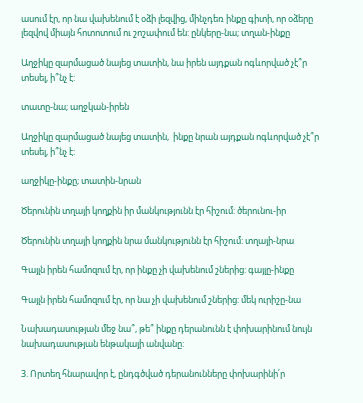ասում էր, որ նա վախենում է օձի լեզվից, մինչդեռ ինքը գիտի, որ օձերը լեզվով միայն հոտոտում ու շոշափում են: ընկերը-նա; տղան-ինքը

Աղջիկը զարմացած նայեց տատին, նա իրեն այդքան ոգևորված չէ՞ր տեսել, ի՞նչ է:

տատը-նա; աղջկան-իրեն

Աղջիկը զարմացած նայեց տատին,  ինքը նրան այդքան ոգևորված չէ՞ր տեսել, ի՞նչ է:

աղջիկը-ինքը; տատին-նրան

Ծերունին տղայի կողքին իր մանկությունն էր հիշում: ծերունու-իր

Ծերունին տղայի կողքին նրա մանկությունն էր հիշում: տղայի-նրա

Գայլն իրեն համոզում էր, որ ինքը չի վախենում շներից: գայլը-ինքը

Գայլն իրեն համոզում էր, որ նա չի վախենում շներից: մեկ ուրիշը-նա

Նախադասության մեջ նա՞, թե՞ ինքը դերանունն է փոխարինում նույն նախադասության ենթակայի անվանը:

3. Որտեղ հնարավոր է, ընդգծված դերանունները փոխարինի՛ր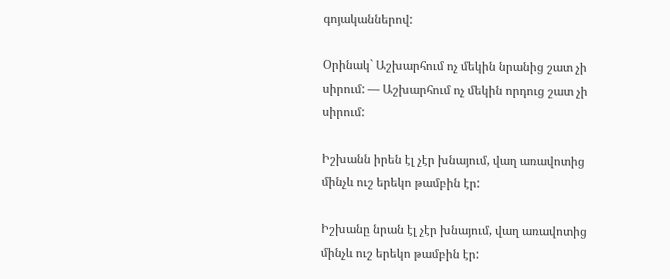գոյականներով:

Օրինակ` Աշխարհում ոչ մեկին նրանից շատ չի սիրում: — Աշխարհում ոչ մեկին որդուց շատ չի սիրում:

Իշխանն իրեն էլ չէր խնայում, վաղ առավոտից մինչև ուշ երեկո թամբին էր:

Իշխանը նրան էլ չէր խնայում, վաղ առավոտից մինչև ուշ երեկո թամբին էր: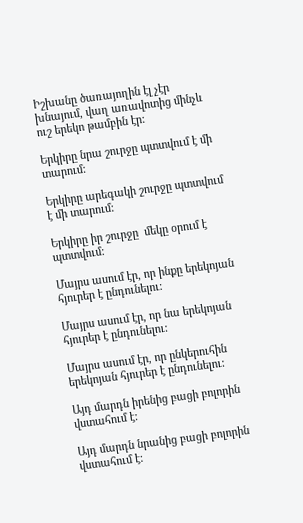Իշխանը ծառայողին էլ չէր խնայում, վաղ առավոտից մինչև ուշ երեկո թամբին էր:

Երկիրը նրա շուրջը պտտվում է մի տարում:

Երկիրը արեգակի շուրջը պտտվում է մի տարում:

Երկիրը իր շուրջը  մեկը օրում է պտտվում:

Մայրս ասում էր, որ ինքը երեկոյան հյուրեր է ընդունելու:

Մայրս ասում էր, որ նա երեկոյան հյուրեր է ընդունելու:

Մայրս ասում էր, որ ընկերուհին երեկոյան հյուրեր է ընդունելու:

Այդ մարդն իրենից բացի բոլորին վստահում է:

Այդ մարդն նրանից բացի բոլորին վստահում է: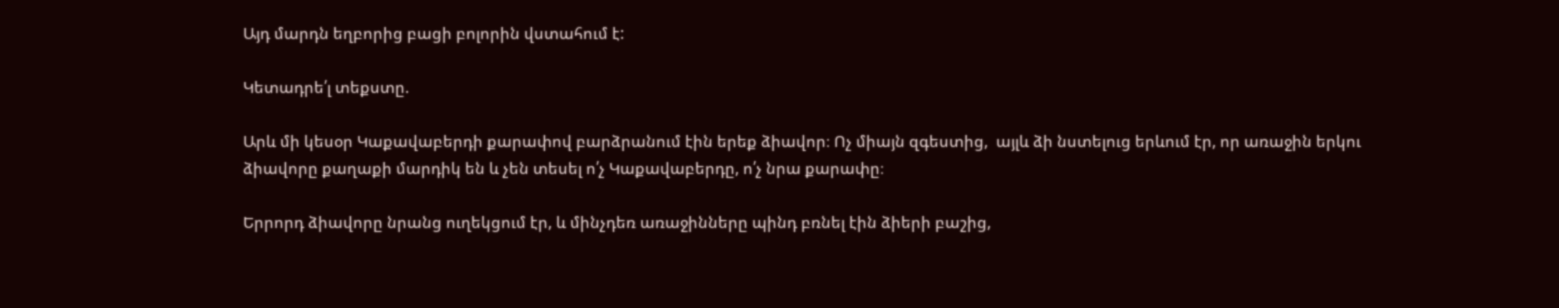Այդ մարդն եղբորից բացի բոլորին վստահում է:

Կետադրե՛լ տեքստը.

Արև մի կեսօր Կաքավաբերդի քարափով բարձրանում էին երեք ձիավոր։ Ոչ միայն զգեստից,  այլև ձի նստելուց երևում էր, որ առաջին երկու ձիավորը քաղաքի մարդիկ են և չեն տեսել ո՛չ Կաքավաբերդը, ո՛չ նրա քարափը։

Երրորդ ձիավորը նրանց ուղեկցում էր, և մինչդեռ առաջինները պինդ բռնել էին ձիերի բաշից,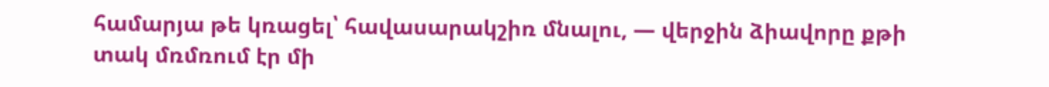համարյա թե կռացել՝ հավասարակշիռ մնալու, — վերջին ձիավորը քթի տակ մռմռում էր մի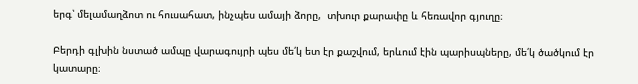երգ՝ մելամաղձոտ ու հուսահատ, ինչպես ամայի ձորը,  տխուր քարափը և հեռավոր գյուղը։

Բերդի գլխին նստած ամպը վարագույրի պես մե՛կ ետ էր քաշվում, երևում էին պարիսպները, մե՛կ ծածկում էր կատարը։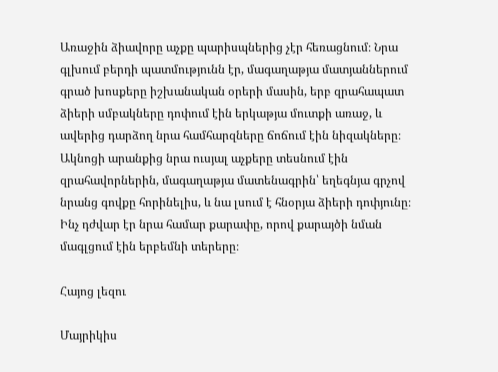Առաջին ձիավորը աչքը պարիսպներից չէր հեռացնում։ Նրա գլխում բերդի պատմությունն էր, մագաղաթյա մատյաններում գրած խոսքերը իշխանական օրերի մասին, երբ զրահապատ ձիերի սմբակները դոփում էին երկաթյա մուտքի առաջ, և ավերից դարձող նրա համհարզները ճոճում էին նիզակները։ Ակնոցի արանքից նրա ուսյալ աչքերը տեսնում էին զրահավորներին, մագաղաթյա մատենագրին՝ եղեգնյա գրչով նրանց գովքը հորինելիս, և նա լսում է հնօրյա ձիերի դոփյունը։ Ինչ դժվար էր նրա համար քարափը, որով քարայծի նման մագլցում էին երբեմնի տերերը։

Հայոց լեզու

Մայրիկիս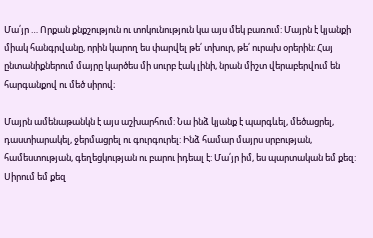Մա՛յր … Որքան քնքշություն ու տոկունություն կա այս մեկ բառում: Մայրն է կյանքի միակ հանգրվանը, որին կարող ես փարվել թե՛ տխուր, թե՛ ուրախ օրերին։ Հայ ընտանիքներում մայրը կարծես մի սուրբ էակ լինի, նրան միշտ վերաբերվում են հարգանքով ու մեծ սիրով։

Մայրն ամենաթանկն է այս աշխարհում: Նա ինձ կյանք է պարգևել, մեծացրել, դաստիարակել, ջերմացրել ու գուրգուրել: Ինձ համար մայրս սրբության, համեստության, գեղեցկության ու բարու իդեալ է: Մա՛յր իմ, ես պարտական եմ քեզ: Սիրում եմ քեզ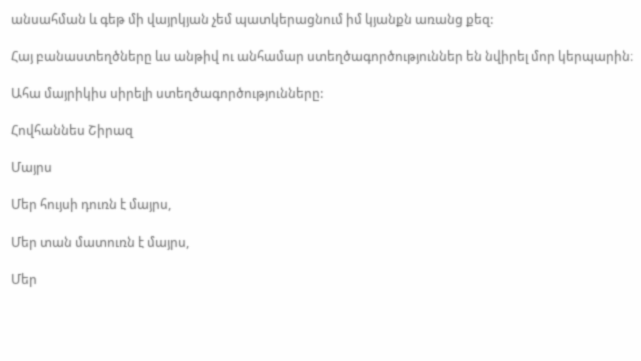անսահման և գեթ մի վայրկյան չեմ պատկերացնում իմ կյանքն առանց քեզ:

Հայ բանաստեղծները ևս անթիվ ու անհամար ստեղծագործություններ են նվիրել մոր կերպարին։

Ահա մայրիկիս սիրելի ստեղծագործությունները:

Հովհաննես Շիրազ

Մայրս

Մեր հույսի դուռն է մայրս,

Մեր տան մատուռն է մայրս,

Մեր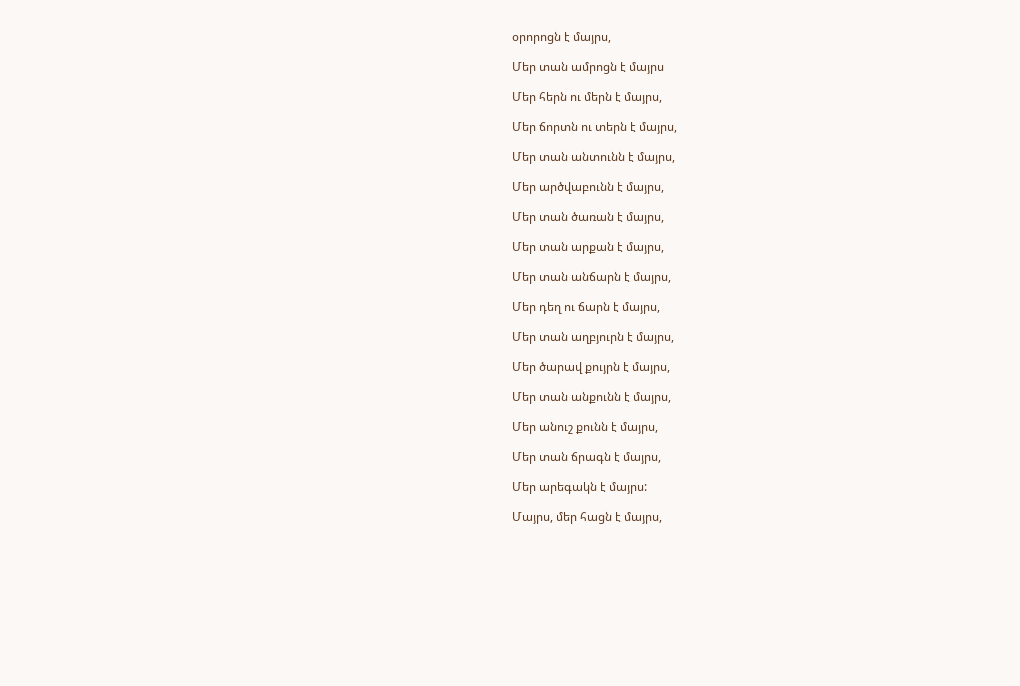օրորոցն է մայրս,

Մեր տան ամրոցն է մայրս

Մեր հերն ու մերն է մայրս,

Մեր ճորտն ու տերն է մայրս,

Մեր տան անտունն է մայրս,

Մեր արծվաբունն է մայրս,

Մեր տան ծառան է մայրս,

Մեր տան արքան է մայրս,

Մեր տան անճարն է մայրս,

Մեր դեղ ու ճարն է մայրս,

Մեր տան աղբյուրն է մայրս,

Մեր ծարավ քույրն է մայրս,

Մեր տան անքունն է մայրս,

Մեր անուշ քունն է մայրս,

Մեր տան ճրագն է մայրս,

Մեր արեգակն է մայրս:

Մայրս, մեր հացն է մայրս,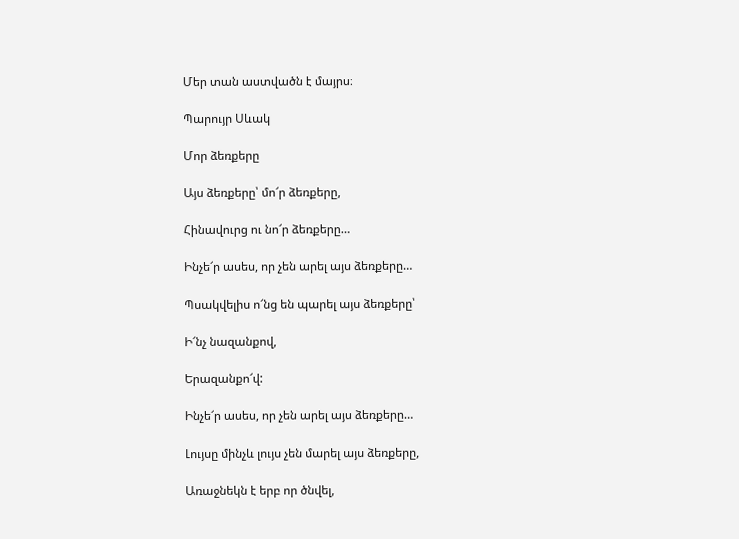Մեր տան աստվածն է մայրս։

Պարույր Սևակ

Մոր ձեռքերը

Այս ձեռքերը՝ մո՜ր ձեռքերը,

Հինավուրց ու նո՜ր ձեռքերը…

Ինչե՜ր ասես, որ չեն արել այս ձեռքերը…

Պսակվելիս ո՜նց են պարել այս ձեռքերը՝

Ի՜նչ նազանքով,

Երազանքո՜վ:

Ինչե՜ր ասես, որ չեն արել այս ձեռքերը…

Լույսը մինչև լույս չեն մարել այս ձեռքերը,

Առաջնեկն է երբ որ ծնվել,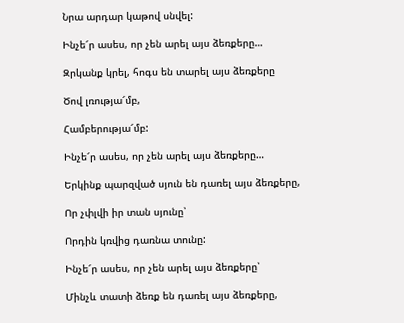Նրա արդար կաթով սնվել:

Ինչե՜ր ասես, որ չեն արել այս ձեռքերը…

Զրկանք կրել, հոգս են տարել այս ձեռքերը

Ծով լռությա՜մբ,

Համբերությա՜մբ:

Ինչե՜ր ասես, որ չեն արել այս ձեռքերը…

Երկինք պարզված սյուն են դառել այս ձեռքերը,

Որ չփլվի իր տան սյունը՝

Որդին կռվից դառնա տունը:

Ինչե՜ր ասես, որ չեն արել այս ձեռքերը՝

Մինչև տատի ձեռք են դառել այս ձեռքերը,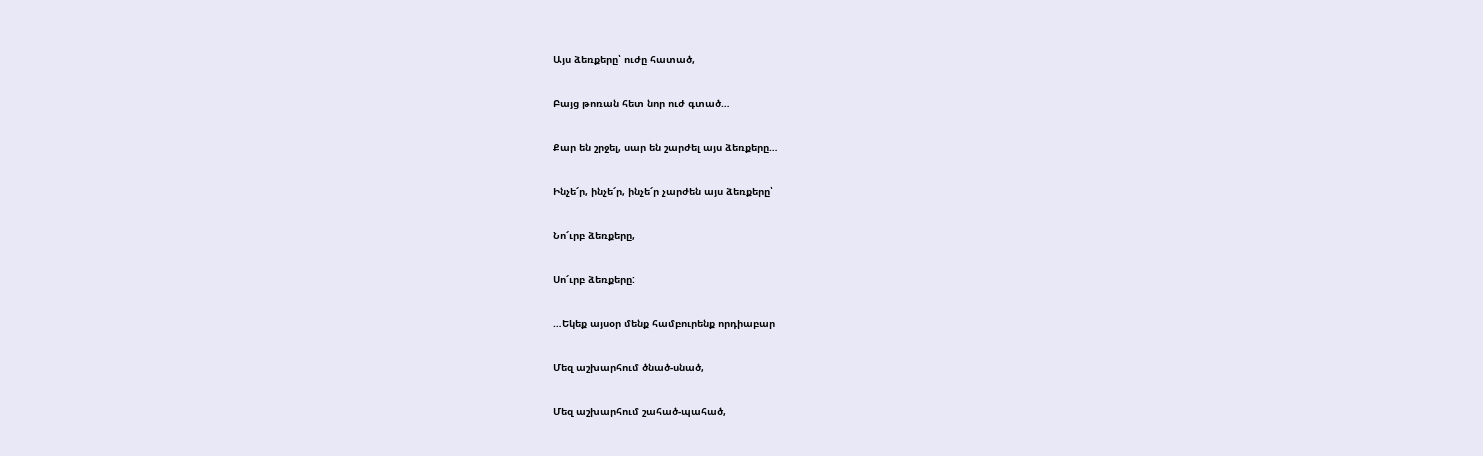Այս ձեռքերը՝ ուժը հատած,

Բայց թոռան հետ նոր ուժ գտած…

Քար են շրջել, սար են շարժել այս ձեռքերը…

Ինչե՜ր, ինչե՜ր, ինչե՜ր չարժեն այս ձեռքերը՝

Նո՜ւրբ ձեռքերը,

Սո՜ւրբ ձեռքերը:

…Եկեք այսօր մենք համբուրենք որդիաբար

Մեզ աշխարհում ծնած-սնած,

Մեզ աշխարհում շահած-պահած,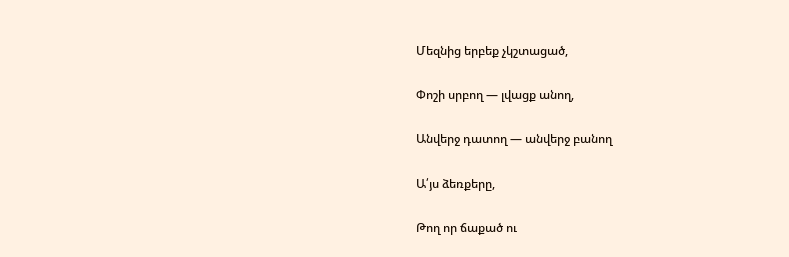Մեզնից երբեք չկշտացած,

Փոշի սրբող — լվացք անող,

Անվերջ դատող — անվերջ բանող

Ա՛յս ձեռքերը,

Թող որ ճաքած ու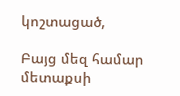կոշտացած,

Բայց մեզ համար մետաքսի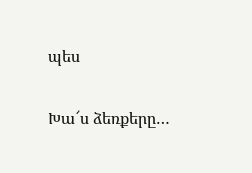պես

Խա՜ս ձեռքերը…